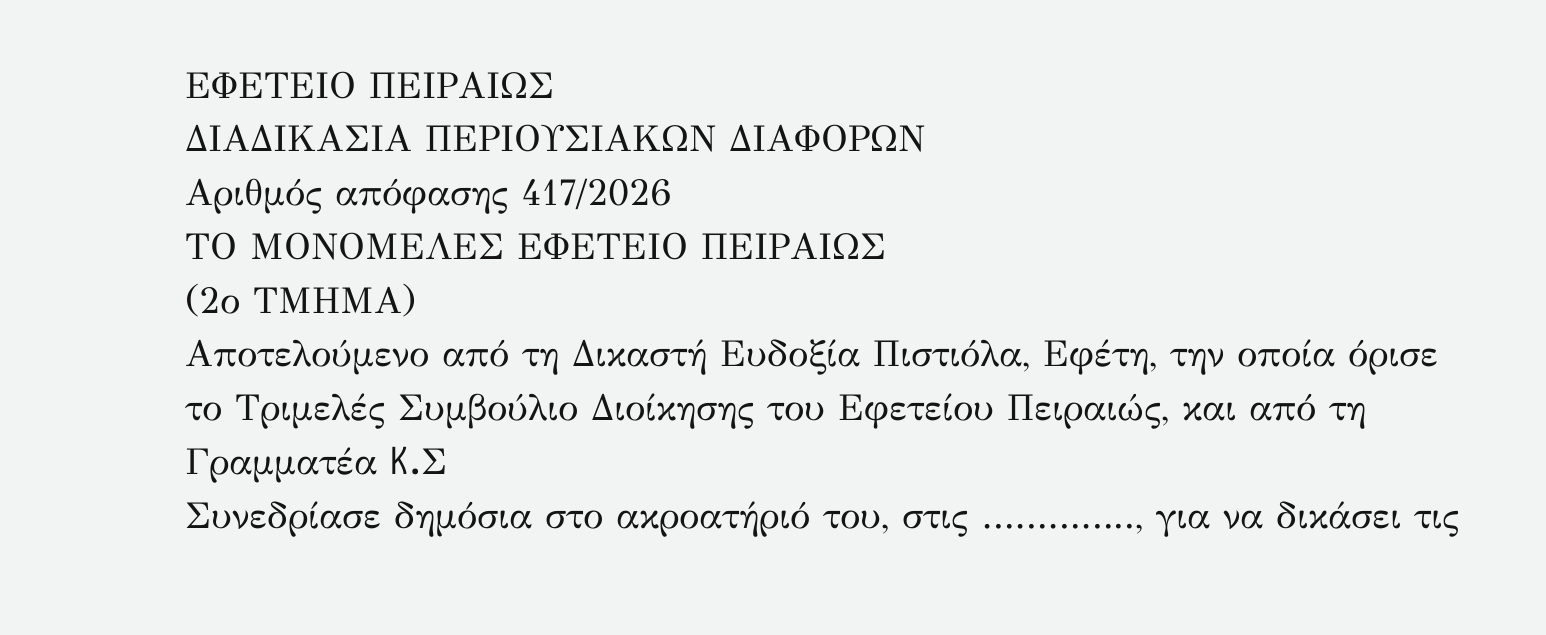ΕΦΕΤΕΙΟ ΠΕΙΡΑΙΩΣ
ΔΙΑΔΙΚΑΣΙΑ ΠΕΡΙΟΥΣΙΑΚΩΝ ΔΙΑΦΟΡΩΝ
Αριθμός απόφασης 417/2026
ΤΟ ΜΟΝΟΜΕΛΕΣ ΕΦΕΤΕΙΟ ΠΕΙΡΑΙΩΣ
(2ο ΤΜΗΜΑ)
Αποτελούμενο από τη Δικαστή Ευδοξία Πιστιόλα, Εφέτη, την οποία όρισε το Τριμελές Συμβούλιο Διοίκησης του Εφετείου Πειραιώς, και από τη Γραμματέα K.Σ
Συνεδρίασε δημόσια στο ακροατήριό του, στις ………….., για να δικάσει τις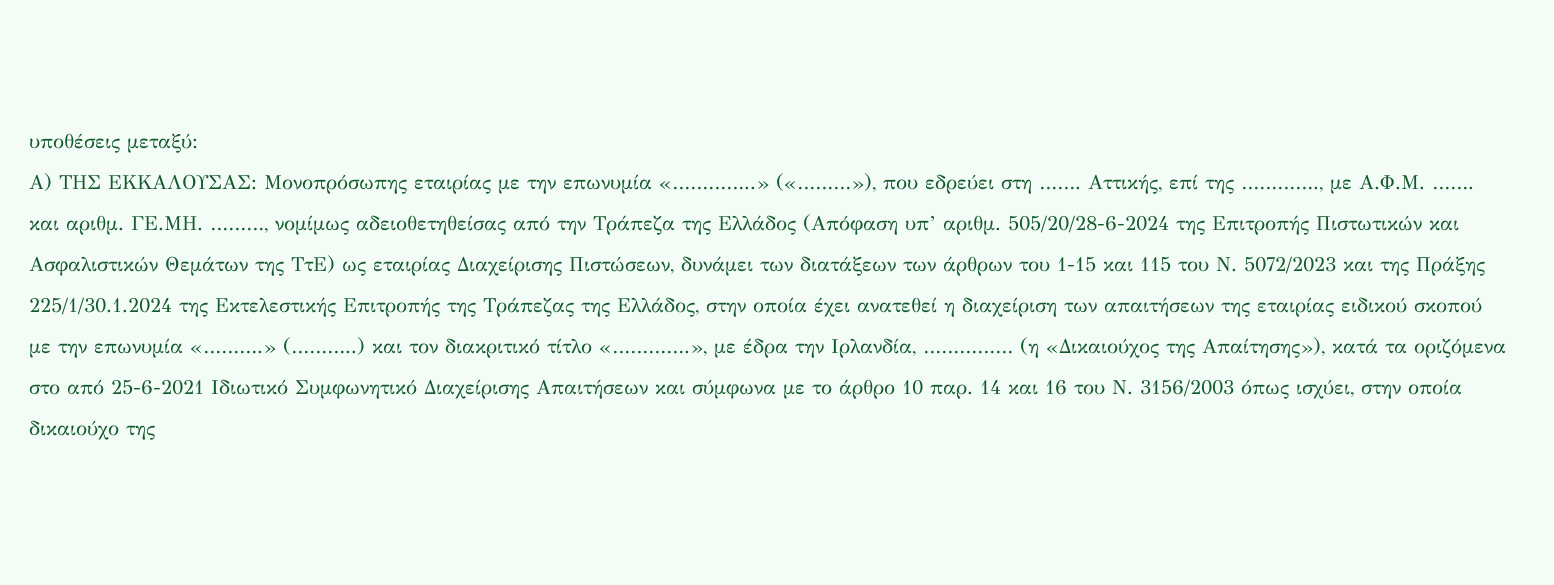υποθέσεις μεταξύ:
Α) ΤΗΣ ΕΚΚΑΛΟΥΣΑΣ: Μονοπρόσωπης εταιρίας με την επωνυμία «…………..» («………»), που εδρεύει στη ……. Αττικής, επί της …………., με Α.Φ.Μ. ……. και αριθμ. ΓΕ.ΜΗ. ………, νομίμως αδειοθετηθείσας από την Τράπεζα της Ελλάδος (Απόφαση υπ’ αριθμ. 505/20/28-6-2024 της Επιτροπής Πιστωτικών και Ασφαλιστικών Θεμάτων της ΤτΕ) ως εταιρίας Διαχείρισης Πιστώσεων, δυνάμει των διατάξεων των άρθρων του 1-15 και 115 του Ν. 5072/2023 και της Πράξης 225/1/30.1.2024 της Εκτελεστικής Επιτροπής της Τράπεζας της Ελλάδος, στην οποία έχει ανατεθεί η διαχείριση των απαιτήσεων της εταιρίας ειδικού σκοπού με την επωνυμία «……….» (………..) και τον διακριτικό τίτλο «………….», με έδρα την Ιρλανδία, …………… (η «Δικαιούχος της Απαίτησης»), κατά τα οριζόμενα στο από 25-6-2021 Ιδιωτικό Συμφωνητικό Διαχείρισης Απαιτήσεων και σύμφωνα με το άρθρο 10 παρ. 14 και 16 του Ν. 3156/2003 όπως ισχύει, στην οποία δικαιούχο της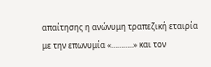απαίτησης η ανώνυμη τραπεζική εταιρία με την επωνυμία «………..» και τον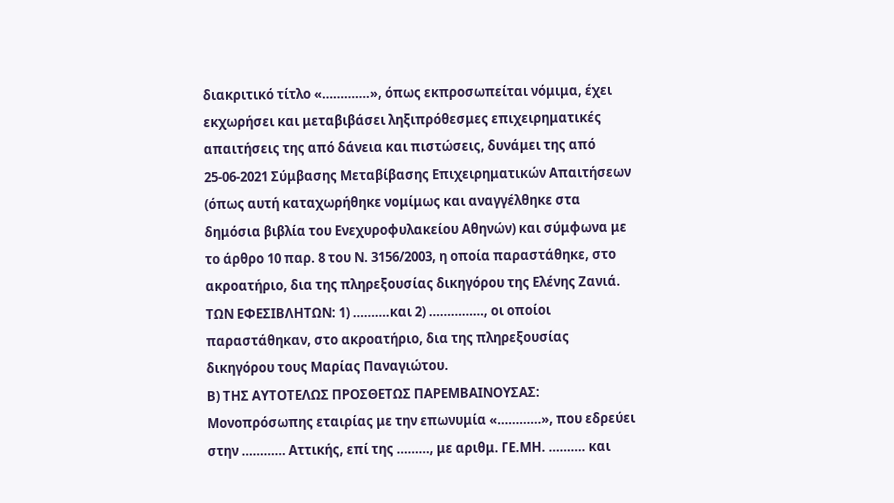διακριτικό τίτλο «………….», όπως εκπροσωπείται νόμιμα, έχει εκχωρήσει και μεταβιβάσει ληξιπρόθεσμες επιχειρηματικές απαιτήσεις της από δάνεια και πιστώσεις, δυνάμει της από 25-06-2021 Σύμβασης Μεταβίβασης Επιχειρηματικών Απαιτήσεων (όπως αυτή καταχωρήθηκε νομίμως και αναγγέλθηκε στα δημόσια βιβλία του Ενεχυροφυλακείου Αθηνών) και σύμφωνα με το άρθρο 10 παρ. 8 του Ν. 3156/2003, η οποία παραστάθηκε, στο ακροατήριο, δια της πληρεξουσίας δικηγόρου της Ελένης Ζανιά.
ΤΩΝ ΕΦΕΣΙΒΛΗΤΩΝ: 1) ……….και 2) ……………, οι οποίοι παραστάθηκαν, στο ακροατήριο, δια της πληρεξουσίας δικηγόρου τους Μαρίας Παναγιώτου.
Β) ΤΗΣ ΑΥΤΟΤΕΛΩΣ ΠΡΟΣΘΕΤΩΣ ΠΑΡΕΜΒΑΙΝΟΥΣΑΣ: Μονοπρόσωπης εταιρίας με την επωνυμία «…………», που εδρεύει στην ………… Αττικής, επί της ………, με αριθμ. ΓΕ.ΜΗ. ………. και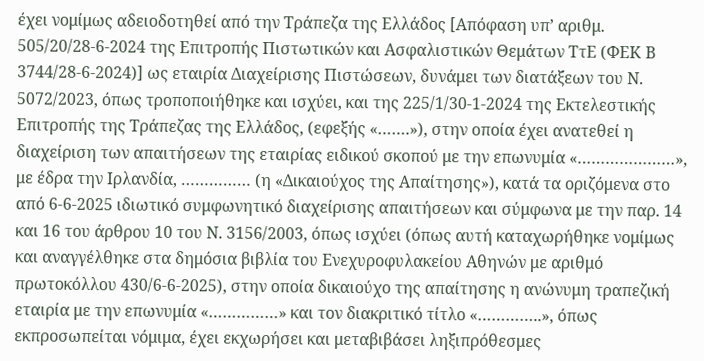έχει νομίμως αδειοδοτηθεί από την Τράπεζα της Ελλάδος [Απόφαση υπ’ αριθμ. 505/20/28-6-2024 της Επιτροπής Πιστωτικών και Ασφαλιστικών Θεμάτων ΤτΕ (ΦΕΚ Β 3744/28-6-2024)] ως εταιρία Διαχείρισης Πιστώσεων, δυνάμει των διατάξεων του Ν. 5072/2023, όπως τροποποιήθηκε και ισχύει, και της 225/1/30-1-2024 της Εκτελεστικής Επιτροπής της Τράπεζας της Ελλάδος, (εφεξής «…….»), στην οποία έχει ανατεθεί η διαχείριση των απαιτήσεων της εταιρίας ειδικού σκοπού με την επωνυμία «…………………», με έδρα την Ιρλανδία, …………… (η «Δικαιούχος της Απαίτησης»), κατά τα οριζόμενα στο από 6-6-2025 ιδιωτικό συμφωνητικό διαχείρισης απαιτήσεων και σύμφωνα με την παρ. 14 και 16 του άρθρου 10 του Ν. 3156/2003, όπως ισχύει (όπως αυτή καταχωρήθηκε νομίμως και αναγγέλθηκε στα δημόσια βιβλία του Ενεχυροφυλακείου Αθηνών με αριθμό πρωτοκόλλου 430/6-6-2025), στην οποία δικαιούχο της απαίτησης η ανώνυμη τραπεζική εταιρία με την επωνυμία «……………» και τον διακριτικό τίτλο «…………..», όπως εκπροσωπείται νόμιμα, έχει εκχωρήσει και μεταβιβάσει ληξιπρόθεσμες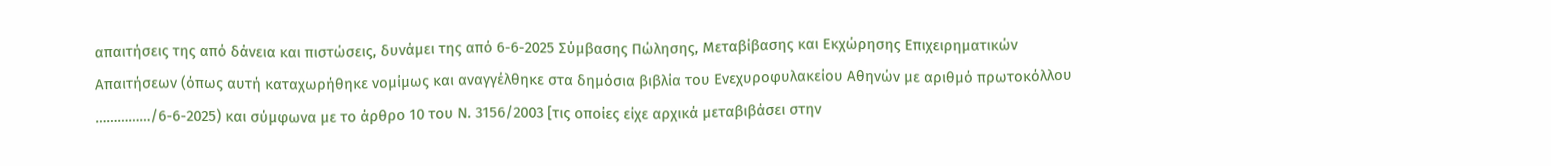απαιτήσεις της από δάνεια και πιστώσεις, δυνάμει της από 6-6-2025 Σύμβασης Πώλησης, Μεταβίβασης και Εκχώρησης Επιχειρηματικών Απαιτήσεων (όπως αυτή καταχωρήθηκε νομίμως και αναγγέλθηκε στα δημόσια βιβλία του Ενεχυροφυλακείου Αθηνών με αριθμό πρωτοκόλλου ……………/6-6-2025) και σύμφωνα με το άρθρο 10 του Ν. 3156/2003 [τις οποίες είχε αρχικά μεταβιβάσει στην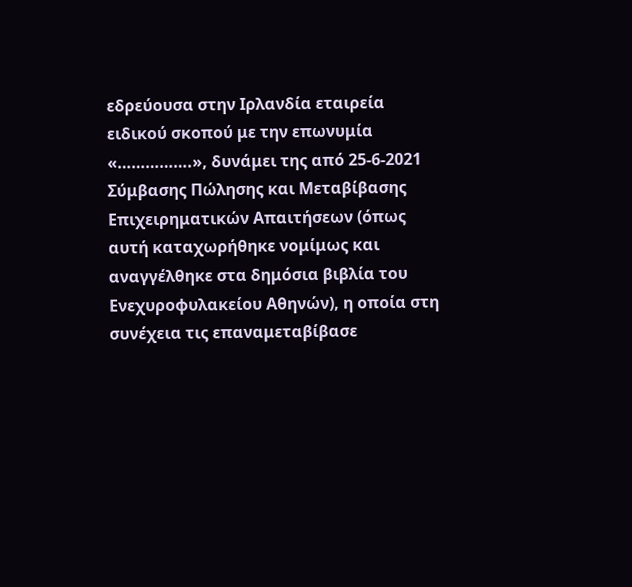εδρεύουσα στην Ιρλανδία εταιρεία ειδικού σκοπού με την επωνυμία «…………….», δυνάμει της από 25-6-2021 Σύμβασης Πώλησης και Μεταβίβασης Επιχειρηματικών Απαιτήσεων (όπως αυτή καταχωρήθηκε νομίμως και αναγγέλθηκε στα δημόσια βιβλία του Ενεχυροφυλακείου Αθηνών), η οποία στη συνέχεια τις επαναμεταβίβασε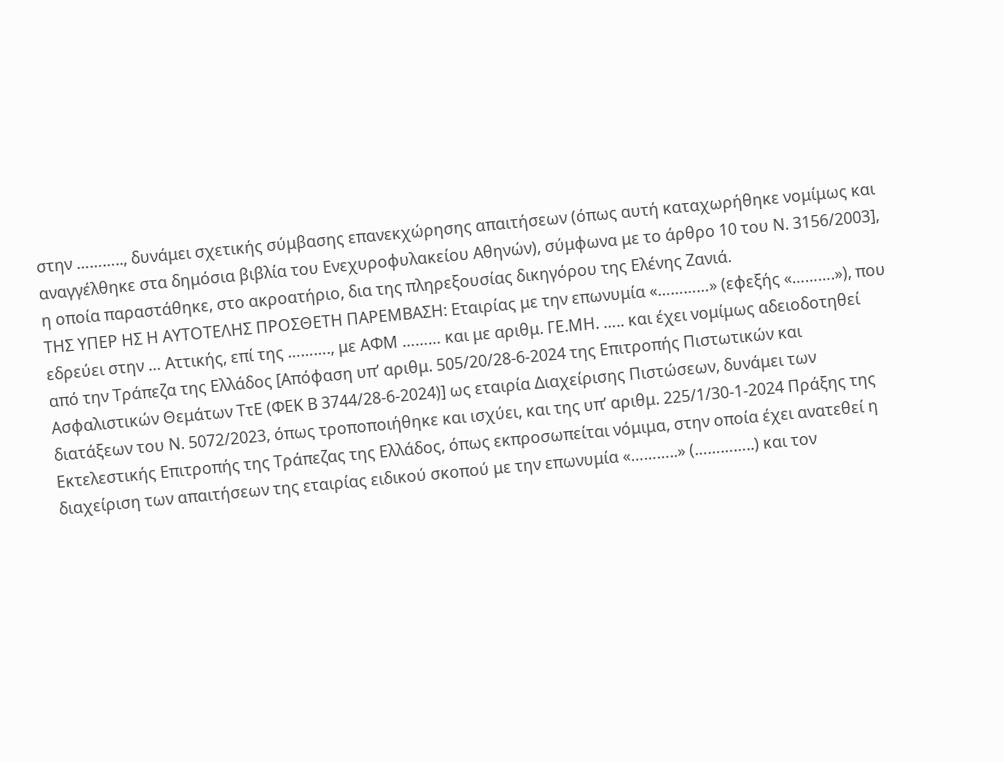στην ……….., δυνάμει σχετικής σύμβασης επανεκχώρησης απαιτήσεων (όπως αυτή καταχωρήθηκε νομίμως και αναγγέλθηκε στα δημόσια βιβλία του Ενεχυροφυλακείου Αθηνών), σύμφωνα με το άρθρο 10 του Ν. 3156/2003], η οποία παραστάθηκε, στο ακροατήριο, δια της πληρεξουσίας δικηγόρου της Ελένης Ζανιά.
ΤΗΣ ΥΠΕΡ ΗΣ Η ΑΥΤΟΤΕΛΗΣ ΠΡΟΣΘΕΤΗ ΠΑΡΕΜΒΑΣΗ: Εταιρίας με την επωνυμία «…………» (εφεξής «……….»), που εδρεύει στην … Αττικής, επί της ………., με ΑΦΜ ……… και με αριθμ. ΓΕ.ΜΗ. ….. και έχει νομίμως αδειοδοτηθεί από την Τράπεζα της Ελλάδος [Απόφαση υπ’ αριθμ. 505/20/28-6-2024 της Επιτροπής Πιστωτικών και Ασφαλιστικών Θεμάτων ΤτΕ (ΦΕΚ Β 3744/28-6-2024)] ως εταιρία Διαχείρισης Πιστώσεων, δυνάμει των διατάξεων του Ν. 5072/2023, όπως τροποποιήθηκε και ισχύει, και της υπ’ αριθμ. 225/1/30-1-2024 Πράξης της Εκτελεστικής Επιτροπής της Τράπεζας της Ελλάδος, όπως εκπροσωπείται νόμιμα, στην οποία έχει ανατεθεί η διαχείριση των απαιτήσεων της εταιρίας ειδικού σκοπού με την επωνυμία «………..» (…………..) και τον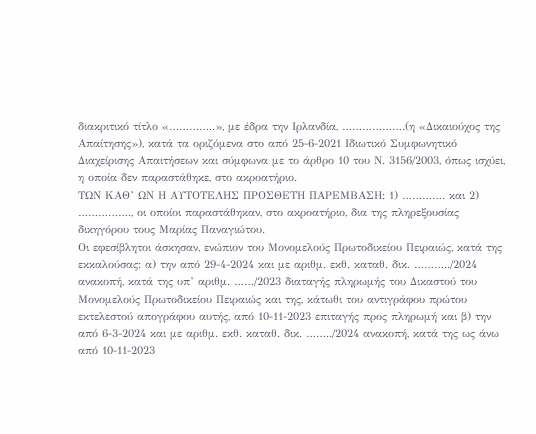διακριτικό τίτλο «…………..», με έδρα την Ιρλανδία, ……………….(η «Δικαιούχος της Απαίτησης»), κατά τα οριζόμενα στο από 25-6-2021 Ιδιωτικό Συμφωνητικό Διαχείρισης Απαιτήσεων και σύμφωνα με το άρθρο 10 του Ν. 3156/2003, όπως ισχύει, η οποία δεν παραστάθηκε, στο ακροατήριο.
ΤΩΝ ΚΑΘ’ ΩΝ Η ΑΥΤΟΤΕΛΗΣ ΠΡΟΣΘΕΤΗ ΠΑΡΕΜΒΑΣΗ: 1) …………. και 2) ……………., οι οποίοι παραστάθηκαν, στο ακροατήριο, δια της πληρεξουσίας δικηγόρου τους Μαρίας Παναγιώτου.
Οι εφεσίβλητοι άσκησαν, ενώπιον του Μονομελούς Πρωτοδικείου Πειραιώς, κατά της εκκαλούσας: α) την από 29-4-2024 και με αριθμ. εκθ. καταθ. δικ. ………../2024 ανακοπή, κατά της υπ’ αριθμ. ……/2023 διαταγής πληρωμής του Δικαστού του Μονομελούς Πρωτοδικείου Πειραιώς και της, κάτωθι του αντιγράφου πρώτου εκτελεστού απογράφου αυτής, από 10-11-2023 επιταγής προς πληρωμή και β) την από 6-3-2024 και με αριθμ. εκθ. καταθ. δικ. ……../2024 ανακοπή, κατά της ως άνω από 10-11-2023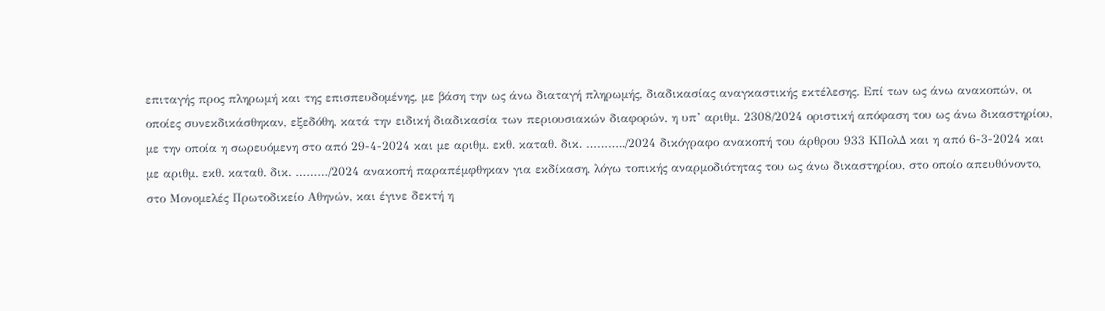επιταγής προς πληρωμή και της επισπευδομένης, με βάση την ως άνω διαταγή πληρωμής, διαδικασίας αναγκαστικής εκτέλεσης. Επί των ως άνω ανακοπών, οι οποίες συνεκδικάσθηκαν, εξεδόθη, κατά την ειδική διαδικασία των περιουσιακών διαφορών, η υπ’ αριθμ. 2308/2024 οριστική απόφαση του ως άνω δικαστηρίου, με την οποία η σωρευόμενη στο από 29-4-2024 και με αριθμ. εκθ. καταθ. δικ. ………../2024 δικόγραφο ανακοπή του άρθρου 933 ΚΠολΔ και η από 6-3-2024 και με αριθμ. εκθ. καταθ. δικ. ………/2024 ανακοπή παραπέμφθηκαν για εκδίκαση, λόγω τοπικής αναρμοδιότητας του ως άνω δικαστηρίου, στο οποίο απευθύνοντο, στο Μονομελές Πρωτοδικείο Αθηνών, και έγινε δεκτή η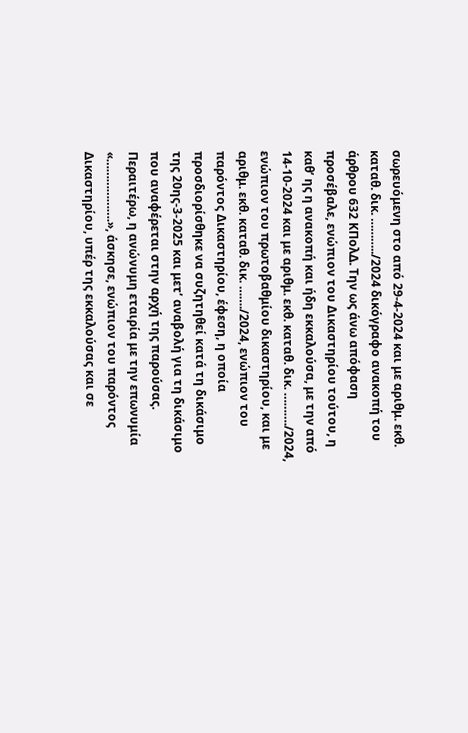σωρευόμενη στο από 29-4-2024 και με αριθμ. εκθ. καταθ. δικ. ………../2024 δικόγραφο ανακοπή του άρθρου 632 ΚΠολΔ. Την ως άνω απόφαση προσέβαλε, ενώπιον του Δικαστηρίου τούτου, η καθ’ ης η ανακοπή και ήδη εκκαλούσα, με την από 14-10-2024 και με αριθμ. εκθ. καταθ. δικ. ………./2024, ενώπιον του πρωτοβαθμίου δικαστηρίου, και με αριθμ. εκθ. καταθ. δικ. ……./2024, ενώπιον του παρόντος Δικαστηρίου, έφεση, η οποία προσδιορίσθηκε να συζητηθεί κατά τη δικάσιμο της 20ης-3-2025 και μετ’ αναβολή για τη δικάσιμο που αναφέρεται στην αρχή της παρούσας. Περαιτέρω, η ανώνυμη εταιρία με την επωνυμία «……………….», άσκησε, ενώπιον του παρόντος Δικαστηρίου, υπέρ της εκκαλούσας και σε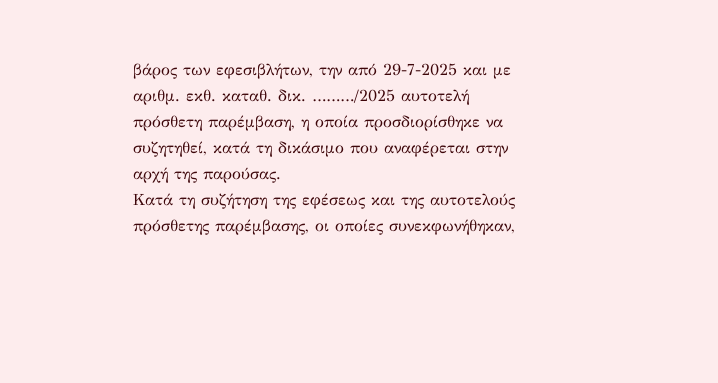βάρος των εφεσιβλήτων, την από 29-7-2025 και με αριθμ. εκθ. καταθ. δικ. ………/2025 αυτοτελή πρόσθετη παρέμβαση, η οποία προσδιορίσθηκε να συζητηθεί, κατά τη δικάσιμο που αναφέρεται στην αρχή της παρούσας.
Kατά τη συζήτηση της εφέσεως και της αυτοτελούς πρόσθετης παρέμβασης, οι οποίες συνεκφωνήθηκαν,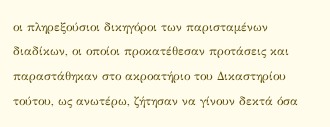οι πληρεξούσιοι δικηγόροι των παρισταμένων διαδίκων, οι οποίοι προκατέθεσαν προτάσεις και παραστάθηκαν στο ακροατήριο του Δικαστηρίου τούτου, ως ανωτέρω, ζήτησαν να γίνουν δεκτά όσα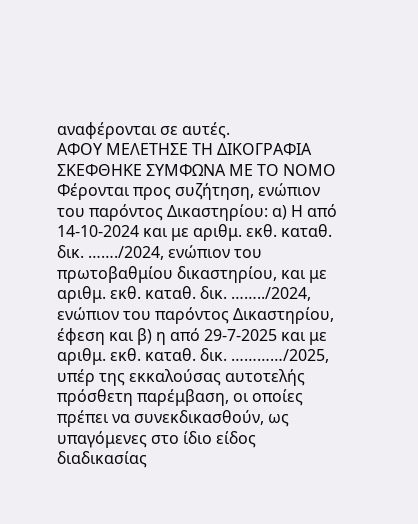αναφέρονται σε αυτές.
ΑΦΟΥ ΜΕΛΕΤΗΣΕ ΤΗ ΔΙΚΟΓΡΑΦΙΑ
ΣΚΕΦΘΗΚΕ ΣΥΜΦΩΝΑ ΜΕ ΤΟ ΝΟΜΟ
Φέρονται προς συζήτηση, ενώπιον του παρόντος Δικαστηρίου: α) Η από 14-10-2024 και με αριθμ. εκθ. καταθ. δικ. ……./2024, ενώπιον του πρωτοβαθμίου δικαστηρίου, και με αριθμ. εκθ. καταθ. δικ. ……../2024, ενώπιον του παρόντος Δικαστηρίου, έφεση και β) η από 29-7-2025 και με αριθμ. εκθ. καταθ. δικ. …………/2025, υπέρ της εκκαλούσας αυτοτελής πρόσθετη παρέμβαση, οι οποίες πρέπει να συνεκδικασθούν, ως υπαγόμενες στο ίδιο είδος διαδικασίας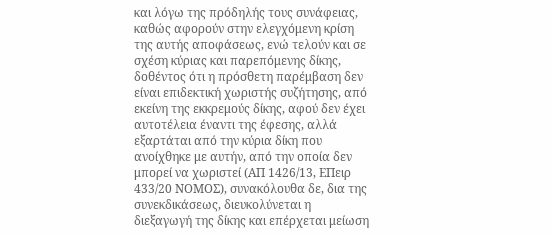και λόγω της πρόδηλής τους συνάφειας, καθώς αφορούν στην ελεγχόμενη κρίση της αυτής αποφάσεως, ενώ τελούν και σε σχέση κύριας και παρεπόμενης δίκης, δοθέντος ότι η πρόσθετη παρέμβαση δεν είναι επιδεκτική χωριστής συζήτησης, από εκείνη της εκκρεμούς δίκης, αφού δεν έχει αυτοτέλεια έναντι της έφεσης, αλλά εξαρτάται από την κύρια δίκη που ανοίχθηκε με αυτήν, από την οποία δεν μπορεί να χωριστεί (ΑΠ 1426/13, ΕΠειρ 433/20 ΝΟΜΟΣ), συνακόλουθα δε, δια της συνεκδικάσεως, διευκολύνεται η διεξαγωγή της δίκης και επέρχεται μείωση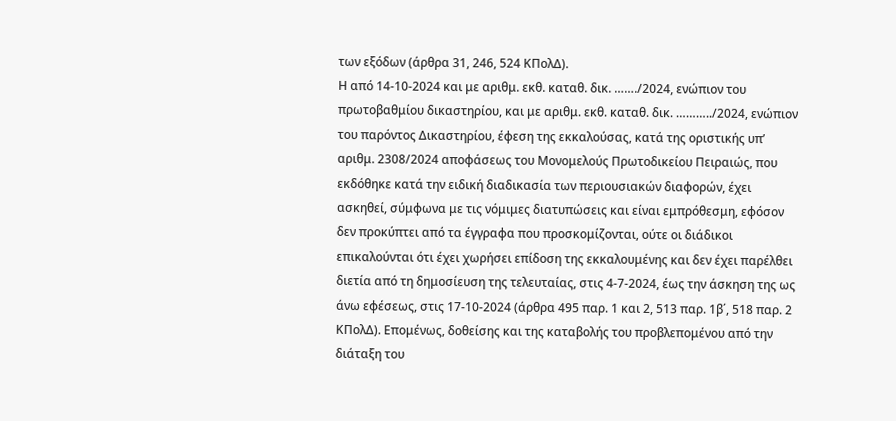των εξόδων (άρθρα 31, 246, 524 ΚΠολΔ).
Η από 14-10-2024 και με αριθμ. εκθ. καταθ. δικ. ……./2024, ενώπιον του πρωτοβαθμίου δικαστηρίου, και με αριθμ. εκθ. καταθ. δικ. ………../2024, ενώπιον του παρόντος Δικαστηρίου, έφεση της εκκαλούσας, κατά της οριστικής υπ’ αριθμ. 2308/2024 αποφάσεως του Μονομελούς Πρωτοδικείου Πειραιώς, που εκδόθηκε κατά την ειδική διαδικασία των περιουσιακών διαφορών, έχει ασκηθεί, σύμφωνα με τις νόμιμες διατυπώσεις και είναι εμπρόθεσμη, εφόσον δεν προκύπτει από τα έγγραφα που προσκομίζονται, ούτε οι διάδικοι επικαλούνται ότι έχει χωρήσει επίδοση της εκκαλουμένης και δεν έχει παρέλθει διετία από τη δημοσίευση της τελευταίας, στις 4-7-2024, έως την άσκηση της ως άνω εφέσεως, στις 17-10-2024 (άρθρα 495 παρ. 1 και 2, 513 παρ. 1β΄, 518 παρ. 2 ΚΠολΔ). Επομένως, δοθείσης και της καταβολής του προβλεπομένου από την διάταξη του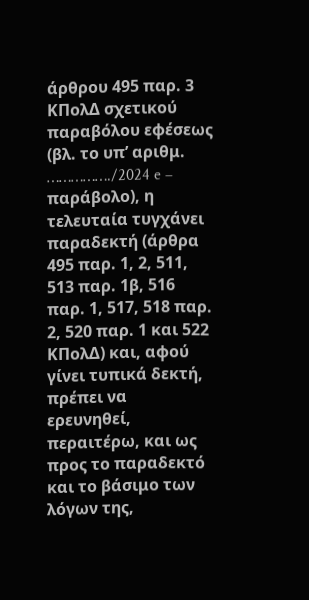άρθρου 495 παρ. 3 ΚΠολΔ σχετικού παραβόλου εφέσεως (βλ. το υπ’ αριθμ. ……………./2024 e – παράβολo), η τελευταία τυγχάνει παραδεκτή (άρθρα 495 παρ. 1, 2, 511, 513 παρ. 1β, 516 παρ. 1, 517, 518 παρ. 2, 520 παρ. 1 και 522 ΚΠολΔ) και, αφού γίνει τυπικά δεκτή, πρέπει να ερευνηθεί, περαιτέρω, και ως προς το παραδεκτό και το βάσιμο των λόγων της,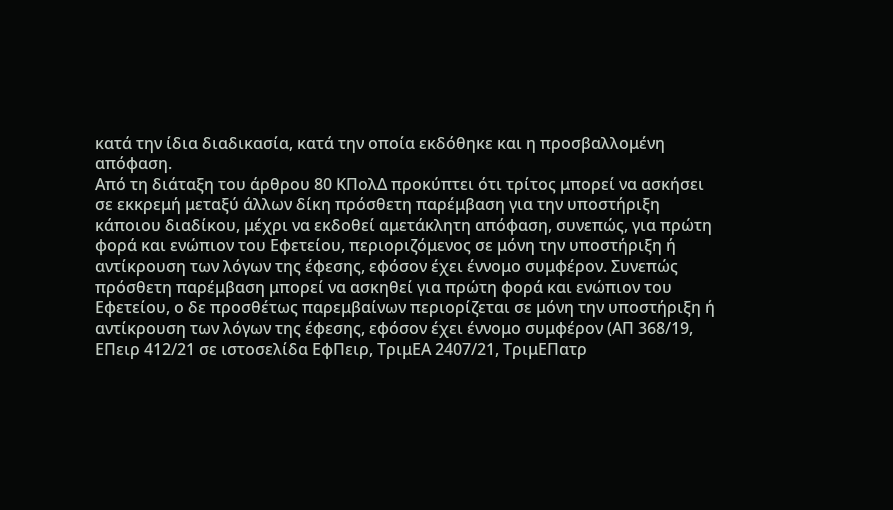κατά την ίδια διαδικασία, κατά την οποία εκδόθηκε και η προσβαλλομένη απόφαση.
Από τη διάταξη του άρθρου 80 ΚΠολΔ προκύπτει ότι τρίτος μπορεί να ασκήσει σε εκκρεμή μεταξύ άλλων δίκη πρόσθετη παρέμβαση για την υποστήριξη κάποιου διαδίκου, μέχρι να εκδοθεί αμετάκλητη απόφαση, συνεπώς, για πρώτη φορά και ενώπιον του Εφετείου, περιοριζόμενος σε μόνη την υποστήριξη ή αντίκρουση των λόγων της έφεσης, εφόσον έχει έννομο συμφέρον. Συνεπώς πρόσθετη παρέμβαση μπορεί να ασκηθεί για πρώτη φορά και ενώπιον του Εφετείου, ο δε προσθέτως παρεμβαίνων περιορίζεται σε μόνη την υποστήριξη ή αντίκρουση των λόγων της έφεσης, εφόσον έχει έννομο συμφέρον (ΑΠ 368/19, ΕΠειρ 412/21 σε ιστοσελίδα ΕφΠειρ, ΤριμΕΑ 2407/21, ΤριμΕΠατρ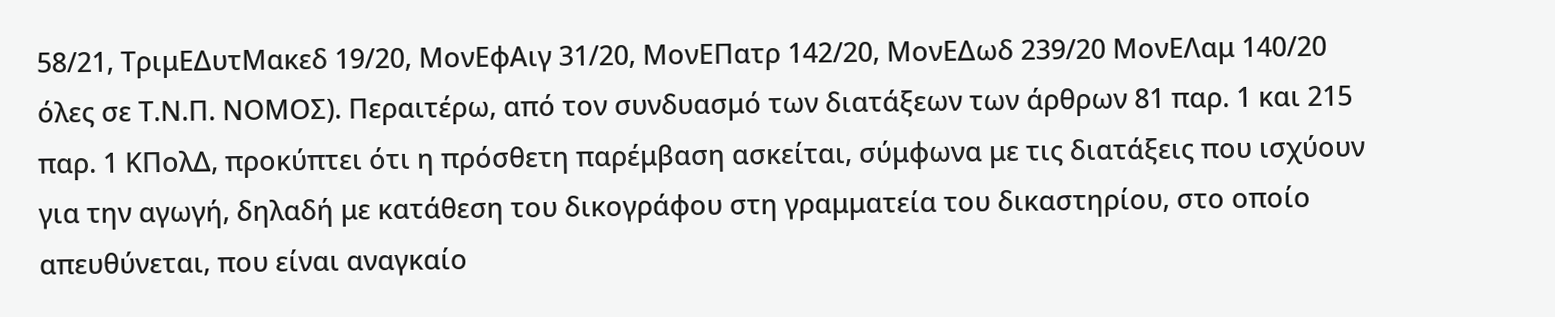58/21, ΤριμΕΔυτΜακεδ 19/20, ΜονΕφΑιγ 31/20, ΜονΕΠατρ 142/20, ΜονΕΔωδ 239/20 ΜονΕΛαμ 140/20 όλες σε Τ.Ν.Π. ΝΟΜΟΣ). Περαιτέρω, από τον συνδυασμό των διατάξεων των άρθρων 81 παρ. 1 και 215 παρ. 1 ΚΠολΔ, προκύπτει ότι η πρόσθετη παρέμβαση ασκείται, σύμφωνα με τις διατάξεις που ισχύουν για την αγωγή, δηλαδή με κατάθεση του δικογράφου στη γραμματεία του δικαστηρίου, στο οποίο απευθύνεται, που είναι αναγκαίο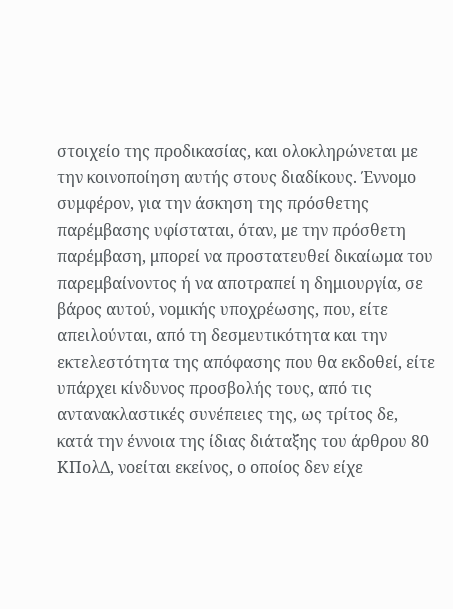στοιχείο της προδικασίας, και ολοκληρώνεται με την κοινοποίηση αυτής στους διαδίκους. Έννομο συμφέρον, για την άσκηση της πρόσθετης παρέμβασης υφίσταται, όταν, με την πρόσθετη παρέμβαση, μπορεί να προστατευθεί δικαίωμα του παρεμβαίνοντος ή να αποτραπεί η δημιουργία, σε βάρος αυτού, νομικής υποχρέωσης, που, είτε απειλούνται, από τη δεσμευτικότητα και την εκτελεστότητα της απόφασης που θα εκδοθεί, είτε υπάρχει κίνδυνος προσβολής τους, από τις αντανακλαστικές συνέπειες της, ως τρίτος δε, κατά την έννοια της ίδιας διάταξης του άρθρου 80 ΚΠολΔ, νοείται εκείνος, ο οποίος δεν είχε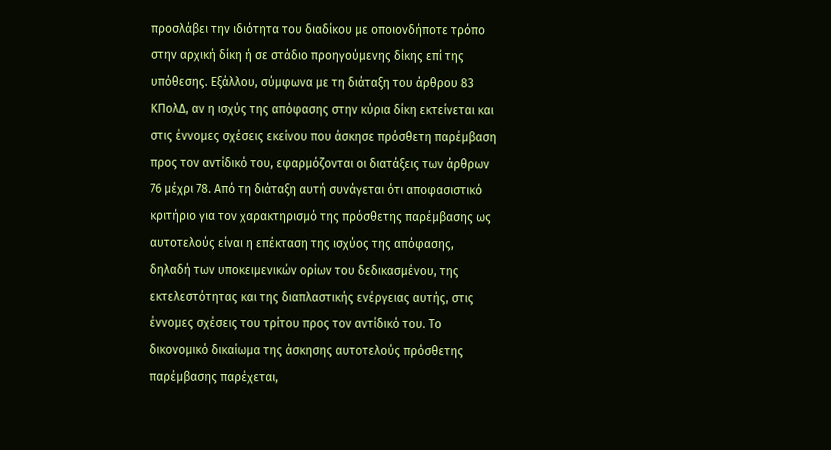προσλάβει την ιδιότητα του διαδίκου με οποιονδήποτε τρόπο στην αρχική δίκη ή σε στάδιο προηγούμενης δίκης επί της υπόθεσης. Εξάλλου, σύμφωνα με τη διάταξη του άρθρου 83 ΚΠολΔ, αν η ισχύς της απόφασης στην κύρια δίκη εκτείνεται και στις έννομες σχέσεις εκείνου που άσκησε πρόσθετη παρέμβαση προς τον αντίδικό του, εφαρμόζονται οι διατάξεις των άρθρων 76 μέχρι 78. Από τη διάταξη αυτή συνάγεται ότι αποφασιστικό κριτήριο για τον χαρακτηρισμό της πρόσθετης παρέμβασης ως αυτοτελούς είναι η επέκταση της ισχύος της απόφασης, δηλαδή των υποκειμενικών ορίων του δεδικασμένου, της εκτελεστότητας και της διαπλαστικής ενέργειας αυτής, στις έννομες σχέσεις του τρίτου προς τον αντίδικό του. Το δικονομικό δικαίωμα της άσκησης αυτοτελούς πρόσθετης παρέμβασης παρέχεται,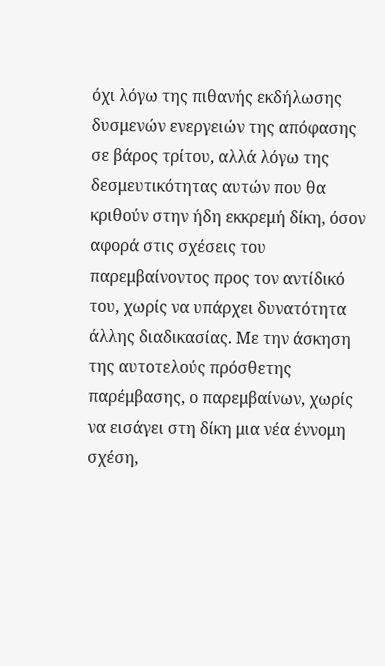όχι λόγω της πιθανής εκδήλωσης δυσμενών ενεργειών της απόφασης σε βάρος τρίτου, αλλά λόγω της δεσμευτικότητας αυτών που θα κριθούν στην ήδη εκκρεμή δίκη, όσον αφορά στις σχέσεις του παρεμβαίνοντος προς τον αντίδικό του, χωρίς να υπάρχει δυνατότητα άλλης διαδικασίας. Με την άσκηση της αυτοτελούς πρόσθετης παρέμβασης, ο παρεμβαίνων, χωρίς να εισάγει στη δίκη μια νέα έννομη σχέση,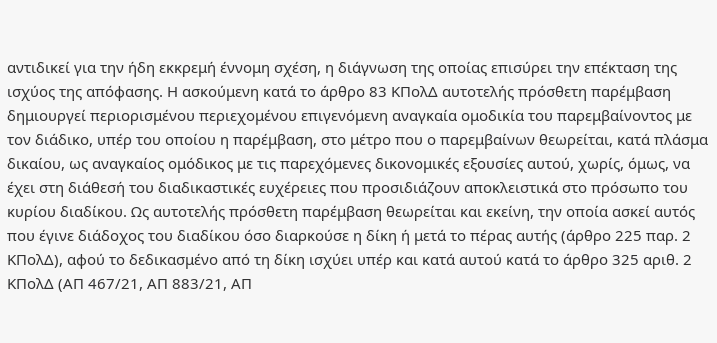αντιδικεί για την ήδη εκκρεμή έννομη σχέση, η διάγνωση της οποίας επισύρει την επέκταση της ισχύος της απόφασης. Η ασκούμενη κατά το άρθρο 83 ΚΠολΔ αυτοτελής πρόσθετη παρέμβαση δημιουργεί περιορισμένου περιεχομένου επιγενόμενη αναγκαία ομοδικία του παρεμβαίνοντος με τον διάδικο, υπέρ του οποίου η παρέμβαση, στο μέτρο που ο παρεμβαίνων θεωρείται, κατά πλάσμα δικαίου, ως αναγκαίος ομόδικος με τις παρεχόμενες δικονομικές εξουσίες αυτού, χωρίς, όμως, να έχει στη διάθεσή του διαδικαστικές ευχέρειες που προσιδιάζουν αποκλειστικά στο πρόσωπο του κυρίου διαδίκου. Ως αυτοτελής πρόσθετη παρέμβαση θεωρείται και εκείνη, την οποία ασκεί αυτός που έγινε διάδοχος του διαδίκου όσο διαρκούσε η δίκη ή μετά το πέρας αυτής (άρθρο 225 παρ. 2 ΚΠολΔ), αφού το δεδικασμένο από τη δίκη ισχύει υπέρ και κατά αυτού κατά το άρθρο 325 αριθ. 2 ΚΠολΔ (ΑΠ 467/21, ΑΠ 883/21, ΑΠ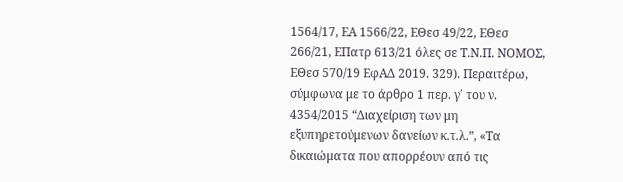1564/17, ΕΑ 1566/22, ΕΘεσ 49/22, ΕΘεσ 266/21, ΕΠατρ 613/21 όλες σε Τ.Ν.Π. ΝΟΜΟΣ, ΕΘεσ 570/19 ΕφΑΔ 2019. 329). Περαιτέρω, σύμφωνα με το άρθρο 1 περ. γ΄ του ν. 4354/2015 “Διαχείριση των μη εξυπηρετούμενων δανείων κ.τ.λ.”, «Τα δικαιώματα που απορρέουν από τις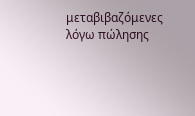μεταβιβαζόμενες λόγω πώλησης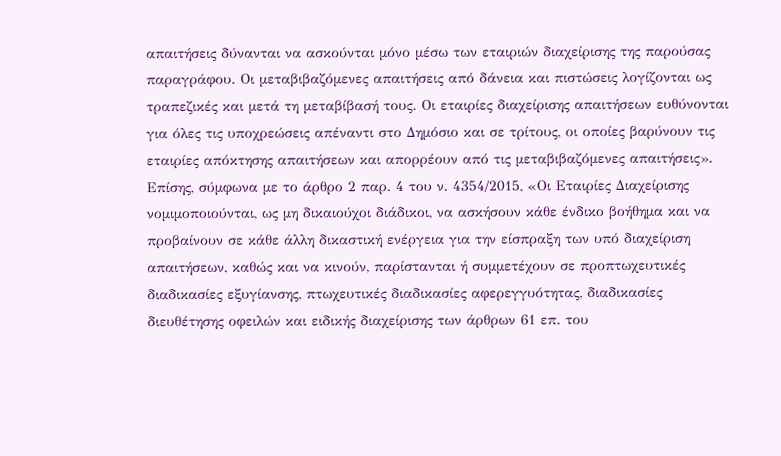απαιτήσεις δύνανται να ασκούνται μόνο μέσω των εταιριών διαχείρισης της παρούσας παραγράφου. Οι μεταβιβαζόμενες απαιτήσεις από δάνεια και πιστώσεις λογίζονται ως τραπεζικές και μετά τη μεταβίβασή τους. Οι εταιρίες διαχείρισης απαιτήσεων ευθύνονται για όλες τις υποχρεώσεις απέναντι στο Δημόσιο και σε τρίτους, οι οποίες βαρύνουν τις εταιρίες απόκτησης απαιτήσεων και απορρέουν από τις μεταβιβαζόμενες απαιτήσεις». Επίσης, σύμφωνα με το άρθρο 2 παρ. 4 του ν. 4354/2015, «Οι Εταιρίες Διαχείρισης νομιμοποιούνται, ως μη δικαιούχοι διάδικοι, να ασκήσουν κάθε ένδικο βοήθημα και να προβαίνουν σε κάθε άλλη δικαστική ενέργεια για την είσπραξη των υπό διαχείριση απαιτήσεων, καθώς και να κινούν, παρίστανται ή συμμετέχουν σε προπτωχευτικές διαδικασίες εξυγίανσης, πτωχευτικές διαδικασίες αφερεγγυότητας, διαδικασίες διευθέτησης οφειλών και ειδικής διαχείρισης των άρθρων 61 επ. του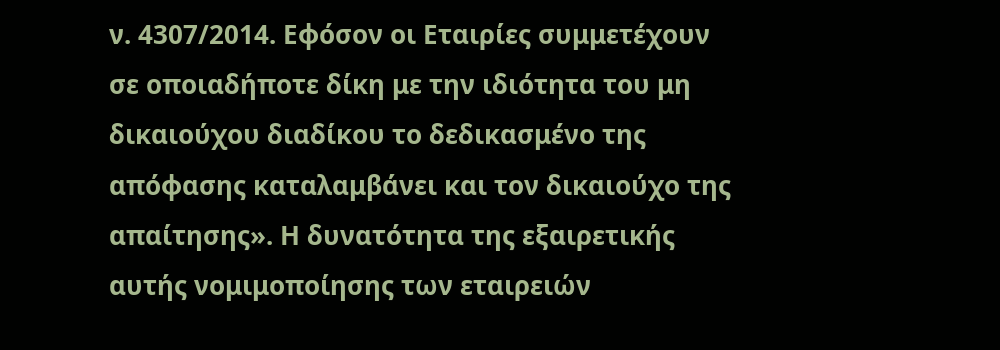ν. 4307/2014. Εφόσον οι Εταιρίες συμμετέχουν σε οποιαδήποτε δίκη με την ιδιότητα του μη δικαιούχου διαδίκου το δεδικασμένο της απόφασης καταλαμβάνει και τον δικαιούχο της απαίτησης». Η δυνατότητα της εξαιρετικής αυτής νομιμοποίησης των εταιρειών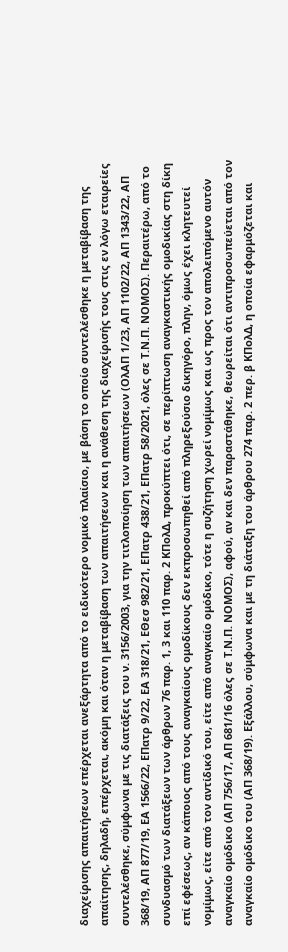διαχείρισης απαιτήσεων επέρχεται ανεξάρτητα από το ειδικότερο νομικό πλαίσιο, με βάση το οποίο συντελέσθηκε η μεταβίβαση της απαίτησης, δηλαδή, επέρχεται, ακόμη και όταν η μεταβίβαση των απαιτήσεων και η ανάθεση της διαχείρισής τους στις εν λόγω εταιρείες συντελέσθηκε, σύμφωνα με τις διατάξεις του ν. 3156/2003, για την τιτλοποίηση των απαιτήσεων (ΟλΑΠ 1/23, ΑΠ 1102/22, ΑΠ 1343/22, ΑΠ 368/19, ΑΠ 877/19, ΕΑ 1566/22, EΠατρ 9/22, ΕΑ 318/21, ΕΘεσ 982/21, ΕΠατρ 438/21, ΕΠατρ 58/2021, όλες σε Τ.Ν.Π. ΝΟΜΟΣ). Περαιτέρω, από το συνδυασμό των διατάξεων των άρθρων 76 παρ. 1, 3 και 110 παρ. 2 ΚΠολΔ, προκύπτει ότι, σε περίπτωση αναγκαστικής ομοδικίας στη δίκη επί εφέσεως, αν κάποιος από τους αναγκαίους ομοδίκους δεν εκπροσωπηθεί από πληρεξούσιο δικηγόρο, πλην, όμως έχει κλητευτεί νομίμως, είτε από τον αντίδικό του, είτε από αναγκαίο ομόδικο, τότε η συζήτηση χωρεί νομίμως και ως προς τον απολειπόμενο αυτόν αναγκαίο ομόδικο (ΑΠ 756/17, ΑΠ 681/16 όλες σε Τ.Ν.Π. ΝΟΜΟΣ), αφού, αν και δεν παραστάθηκε, θεωρείται ότι αντιπροσωπεύεται από τον αναγκαίο ομόδικο του (ΑΠ 368/19). Εξάλλου, σύμφωνα και με τη διάταξη του άρθρου 274 παρ. 2 περ. β ΚΠολΔ, η οποία εφαρμόζεται και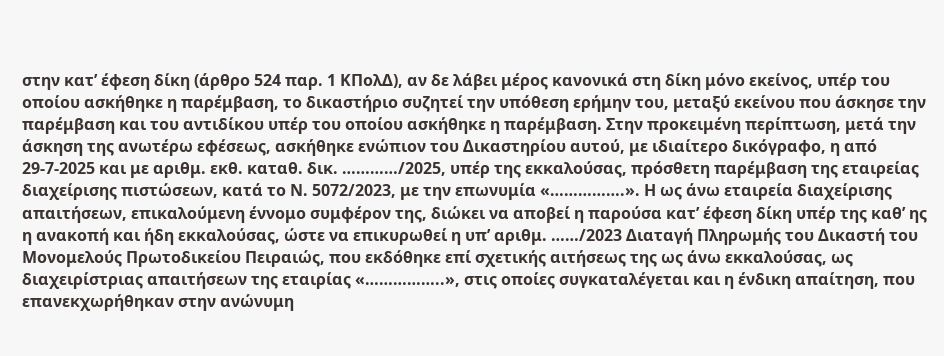στην κατ’ έφεση δίκη (άρθρο 524 παρ. 1 ΚΠολΔ), αν δε λάβει μέρος κανονικά στη δίκη μόνο εκείνος, υπέρ του οποίου ασκήθηκε η παρέμβαση, το δικαστήριο συζητεί την υπόθεση ερήμην του, μεταξύ εκείνου που άσκησε την παρέμβαση και του αντιδίκου υπέρ του οποίου ασκήθηκε η παρέμβαση. Στην προκειμένη περίπτωση, μετά την άσκηση της ανωτέρω εφέσεως, ασκήθηκε ενώπιον του Δικαστηρίου αυτού, με ιδιαίτερο δικόγραφο, η από 29-7-2025 και με αριθμ. εκθ. καταθ. δικ. …………/2025, υπέρ της εκκαλούσας, πρόσθετη παρέμβαση της εταιρείας διαχείρισης πιστώσεων, κατά το Ν. 5072/2023, με την επωνυμία «…………….». Η ως άνω εταιρεία διαχείρισης απαιτήσεων, επικαλούμενη έννομο συμφέρον της, διώκει να αποβεί η παρούσα κατ’ έφεση δίκη υπέρ της καθ’ ης η ανακοπή και ήδη εκκαλούσας, ώστε να επικυρωθεί η υπ’ αριθμ. ……/2023 Διαταγή Πληρωμής του Δικαστή του Μονομελούς Πρωτοδικείου Πειραιώς, που εκδόθηκε επί σχετικής αιτήσεως της ως άνω εκκαλούσας, ως διαχειρίστριας απαιτήσεων της εταιρίας «……………..», στις οποίες συγκαταλέγεται και η ένδικη απαίτηση, που επανεκχωρήθηκαν στην ανώνυμη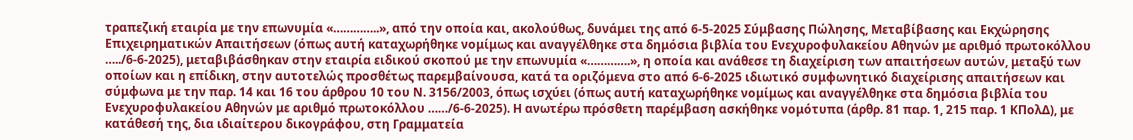τραπεζική εταιρία με την επωνυμία «…………..», από την οποία και, ακολούθως, δυνάμει της από 6-5-2025 Σύμβασης Πώλησης, Μεταβίβασης και Εκχώρησης Επιχειρηματικών Απαιτήσεων (όπως αυτή καταχωρήθηκε νομίμως και αναγγέλθηκε στα δημόσια βιβλία του Ενεχυροφυλακείου Αθηνών με αριθμό πρωτοκόλλου …../6-6-2025), μεταβιβάσθηκαν στην εταιρία ειδικού σκοπού με την επωνυμία «………….», η οποία και ανάθεσε τη διαχείριση των απαιτήσεων αυτών, μεταξύ των οποίων και η επίδικη, στην αυτοτελώς προσθέτως παρεμβαίνουσα, κατά τα οριζόμενα στο από 6-6-2025 ιδιωτικό συμφωνητικό διαχείρισης απαιτήσεων και σύμφωνα με την παρ. 14 και 16 του άρθρου 10 του Ν. 3156/2003, όπως ισχύει (όπως αυτή καταχωρήθηκε νομίμως και αναγγέλθηκε στα δημόσια βιβλία του Ενεχυροφυλακείου Αθηνών με αριθμό πρωτοκόλλου ……/6-6-2025). Η ανωτέρω πρόσθετη παρέμβαση ασκήθηκε νομότυπα (άρθρ. 81 παρ. 1, 215 παρ. 1 ΚΠολΔ), με κατάθεσή της, δια ιδιαίτερου δικογράφου, στη Γραμματεία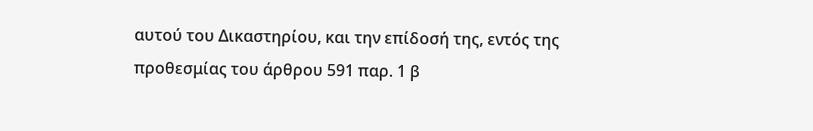αυτού του Δικαστηρίου, και την επίδοσή της, εντός της προθεσμίας του άρθρου 591 παρ. 1 β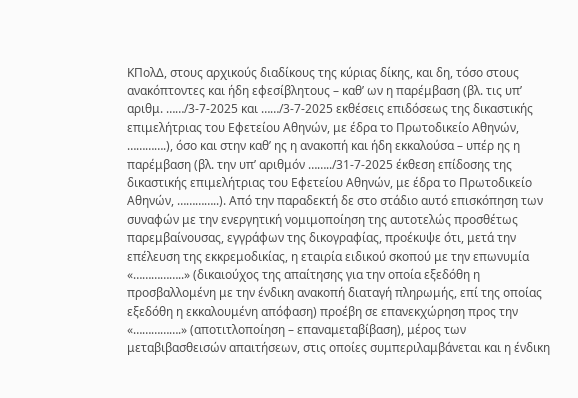ΚΠολΔ, στους αρχικούς διαδίκους της κύριας δίκης, και δη, τόσο στους ανακόπτοντες και ήδη εφεσίβλητους – καθ’ ων η παρέμβαση (βλ. τις υπ’ αριθμ. ……/3-7-2025 και ……/3-7-2025 εκθέσεις επιδόσεως της δικαστικής επιμελήτριας του Εφετείου Αθηνών, με έδρα το Πρωτοδικείο Αθηνών, ………….), όσο και στην καθ’ ης η ανακοπή και ήδη εκκαλούσα – υπέρ ης η παρέμβαση (βλ. την υπ’ αριθμόν ……../31-7-2025 έκθεση επίδοσης της δικαστικής επιμελήτριας του Εφετείου Αθηνών, με έδρα το Πρωτοδικείο Αθηνών, …………..). Από την παραδεκτή δε στο στάδιο αυτό επισκόπηση των συναφών με την ενεργητική νομιμοποίηση της αυτοτελώς προσθέτως παρεμβαίνουσας, εγγράφων της δικογραφίας, προέκυψε ότι, μετά την επέλευση της εκκρεμοδικίας, η εταιρία ειδικού σκοπού με την επωνυμία «……………..» (δικαιούχος της απαίτησης για την οποία εξεδόθη η προσβαλλομένη με την ένδικη ανακοπή διαταγή πληρωμής, επί της οποίας εξεδόθη η εκκαλουμένη απόφαση) προέβη σε επανεκχώρηση προς την «…………….» (αποτιτλοποίηση – επαναμεταβίβαση), μέρος των μεταβιβασθεισών απαιτήσεων, στις οποίες συμπεριλαμβάνεται και η ένδικη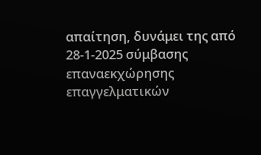απαίτηση, δυνάμει της από 28-1-2025 σύμβασης επαναεκχώρησης επαγγελματικών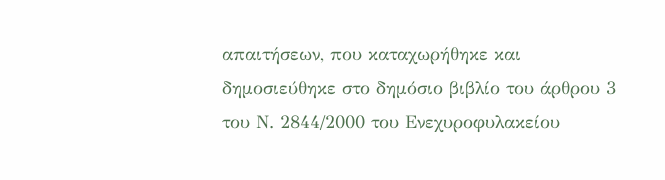απαιτήσεων, που καταχωρήθηκε και δημοσιεύθηκε στο δημόσιο βιβλίο του άρθρου 3 του Ν. 2844/2000 του Ενεχυροφυλακείου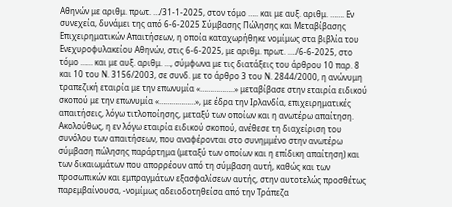Αθηνών με αριθμ. πρωτ. …/31-1-2025, στον τόμο ….. και με αυξ. αριθμ. ……. Εν συνεχεία, δυνάμει της από 6-6-2025 Σύμβασης Πώλησης και Μεταβίβασης Επιχειρηματικών Απαιτήσεων, η οποία καταχωρήθηκε νομίμως στα βιβλία του Ενεχυροφυλακείου Αθηνών, στις 6-6-2025, με αριθμ. πρωτ. …./6-6-2025, στο τόμο …… και με αυξ. αριθμ. …, σύμφωνα με τις διατάξεις του άρθρου 10 παρ. 8 και 10 του Ν. 3156/2003, σε συνδ. με το άρθρο 3 του Ν. 2844/2000, η ανώνυμη τραπεζική εταιρία με την επωνυμία «……………..» μεταβίβασε στην εταιρία ειδικού σκοπού με την επωνυμία «………………», με έδρα την Ιρλανδία, επιχειρηματικές απαιτήσεις, λόγω τιτλοποίησης, μεταξύ των οποίων και η ανωτέρω απαίτηση. Ακολούθως, η εν λόγω εταιρία ειδικού σκοπού, ανέθεσε τη διαχείριση του συνόλου των απαιτήσεων, που αναφέρονται στο συνημμένο στην ανωτέρω σύμβαση πώλησης παράρτημα (μεταξύ των οποίων και η επίδικη απαίτηση) και των δικαιωμάτων που απορρέουν από τη σύμβαση αυτή, καθώς και των προσωπικών και εμπραγμάτων εξασφαλίσεων αυτής, στην αυτοτελώς προσθέτως παρεμβαίνουσα, -νομίμως αδειοδοτηθείσα από την Τράπεζα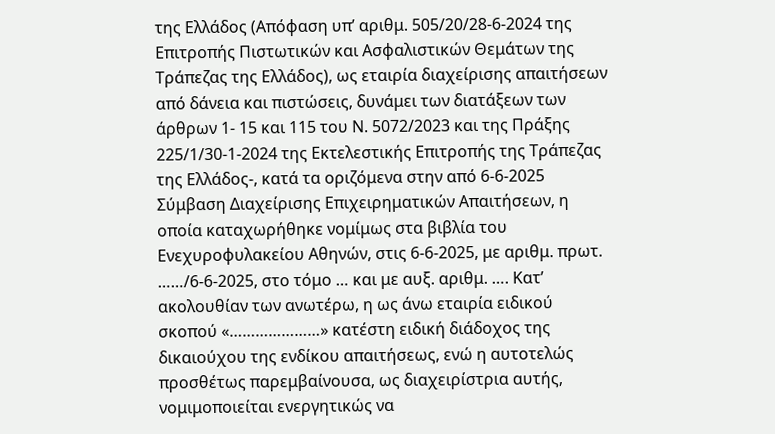της Ελλάδος (Απόφαση υπ’ αριθμ. 505/20/28-6-2024 της Επιτροπής Πιστωτικών και Ασφαλιστικών Θεμάτων της Τράπεζας της Ελλάδος), ως εταιρία διαχείρισης απαιτήσεων από δάνεια και πιστώσεις, δυνάμει των διατάξεων των άρθρων 1- 15 και 115 του Ν. 5072/2023 και της Πράξης 225/1/30-1-2024 της Εκτελεστικής Επιτροπής της Τράπεζας της Ελλάδος-, κατά τα οριζόμενα στην από 6-6-2025 Σύμβαση Διαχείρισης Επιχειρηματικών Απαιτήσεων, η οποία καταχωρήθηκε νομίμως στα βιβλία του Ενεχυροφυλακείου Αθηνών, στις 6-6-2025, με αριθμ. πρωτ. ……/6-6-2025, στο τόμο … και με αυξ. αριθμ. …. Κατ’ ακολουθίαν των ανωτέρω, η ως άνω εταιρία ειδικού σκοπού «…………………» κατέστη ειδική διάδοχος της δικαιούχου της ενδίκου απαιτήσεως, ενώ η αυτοτελώς προσθέτως παρεμβαίνουσα, ως διαχειρίστρια αυτής, νομιμοποιείται ενεργητικώς να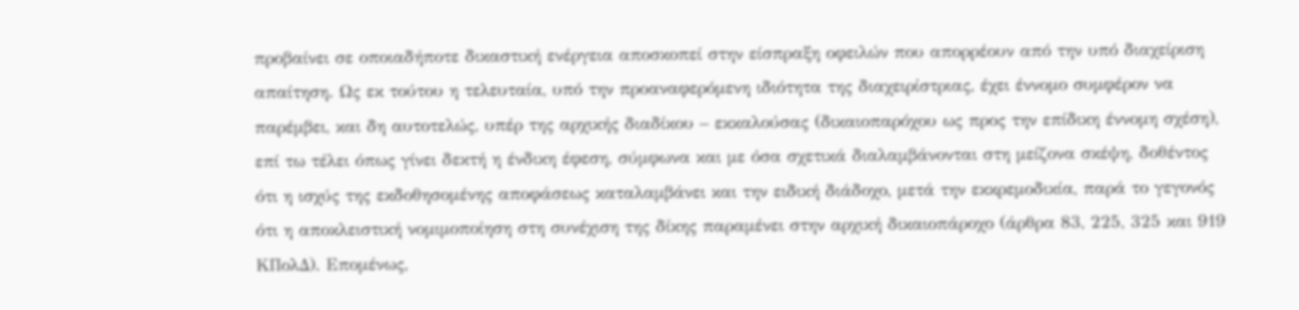προβαίνει σε οποιαδήποτε δικαστική ενέργεια αποσκοπεί στην είσπραξη οφειλών που απορρέουν από την υπό διαχείριση απαίτηση. Ως εκ τούτου η τελευταία, υπό την προαναφερόμενη ιδιότητα της διαχειρίστριας, έχει έννομο συμφέρον να παρέμβει, και δη αυτοτελώς, υπέρ της αρχικής διαδίκου – εκκαλούσας (δικαιοπαρόχου ως προς την επίδικη έννομη σχέση), επί τω τέλει όπως γίνει δεκτή η ένδικη έφεση, σύμφωνα και με όσα σχετικά διαλαμβάνονται στη μείζονα σκέψη, δοθέντος ότι η ισχύς της εκδοθησομένης αποφάσεως καταλαμβάνει και την ειδική διάδοχο, μετά την εκκρεμοδικία, παρά το γεγονός ότι η αποκλειστική νομιμοποίηση στη συνέχιση της δίκης παραμένει στην αρχική δικαιοπάροχο (άρθρα 83, 225, 325 και 919 ΚΠολΔ). Επομένως,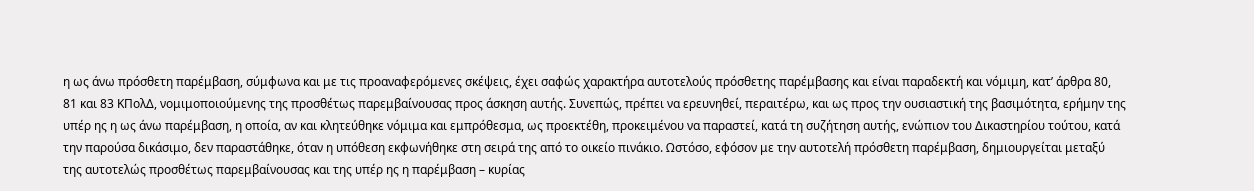η ως άνω πρόσθετη παρέμβαση, σύμφωνα και με τις προαναφερόμενες σκέψεις, έχει σαφώς χαρακτήρα αυτοτελούς πρόσθετης παρέμβασης και είναι παραδεκτή και νόμιμη, κατ’ άρθρα 80, 81 και 83 ΚΠολΔ, νομιμοποιούμενης της προσθέτως παρεμβαίνουσας προς άσκηση αυτής. Συνεπώς, πρέπει να ερευνηθεί, περαιτέρω, και ως προς την ουσιαστική της βασιμότητα, ερήμην της υπέρ ης η ως άνω παρέμβαση, η οποία, αν και κλητεύθηκε νόμιμα και εμπρόθεσμα, ως προεκτέθη, προκειμένου να παραστεί, κατά τη συζήτηση αυτής, ενώπιον του Δικαστηρίου τούτου, κατά την παρούσα δικάσιμο, δεν παραστάθηκε, όταν η υπόθεση εκφωνήθηκε στη σειρά της από το οικείο πινάκιο. Ωστόσο, εφόσον με την αυτοτελή πρόσθετη παρέμβαση, δημιουργείται μεταξύ της αυτοτελώς προσθέτως παρεμβαίνουσας και της υπέρ ης η παρέμβαση – κυρίας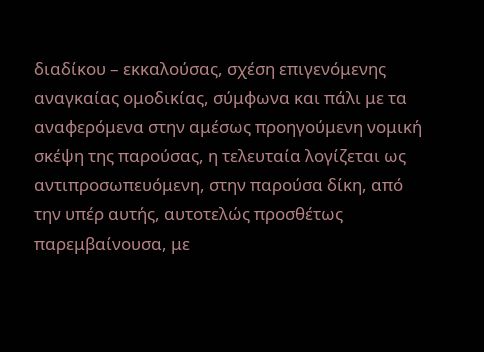διαδίκου – εκκαλούσας, σχέση επιγενόμενης αναγκαίας ομοδικίας, σύμφωνα και πάλι με τα αναφερόμενα στην αμέσως προηγούμενη νομική σκέψη της παρούσας, η τελευταία λογίζεται ως αντιπροσωπευόμενη, στην παρούσα δίκη, από την υπέρ αυτής, αυτοτελώς προσθέτως παρεμβαίνουσα, με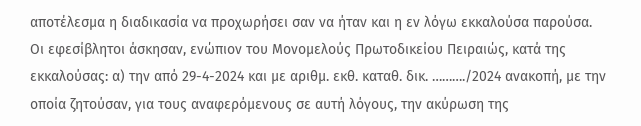αποτέλεσμα η διαδικασία να προχωρήσει σαν να ήταν και η εν λόγω εκκαλούσα παρούσα.
Οι εφεσίβλητοι άσκησαν, ενώπιον του Μονομελούς Πρωτοδικείου Πειραιώς, κατά της εκκαλούσας: α) την από 29-4-2024 και με αριθμ. εκθ. καταθ. δικ. ………./2024 ανακοπή, με την οποία ζητούσαν, για τους αναφερόμενους σε αυτή λόγους, την ακύρωση της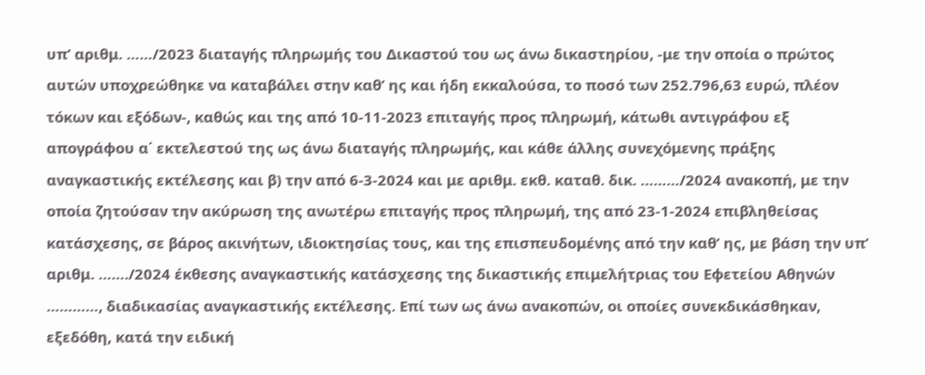υπ’ αριθμ. ……/2023 διαταγής πληρωμής του Δικαστού του ως άνω δικαστηρίου, -με την οποία ο πρώτος αυτών υποχρεώθηκε να καταβάλει στην καθ’ ης και ήδη εκκαλούσα, το ποσό των 252.796,63 ευρώ, πλέον τόκων και εξόδων-, καθώς και της από 10-11-2023 επιταγής προς πληρωμή, κάτωθι αντιγράφου εξ απογράφου α΄ εκτελεστού της ως άνω διαταγής πληρωμής, και κάθε άλλης συνεχόμενης πράξης αναγκαστικής εκτέλεσης και β) την από 6-3-2024 και με αριθμ. εκθ. καταθ. δικ. ………/2024 ανακοπή, με την οποία ζητούσαν την ακύρωση της ανωτέρω επιταγής προς πληρωμή, της από 23-1-2024 επιβληθείσας κατάσχεσης, σε βάρος ακινήτων, ιδιοκτησίας τους, και της επισπευδομένης από την καθ’ ης, με βάση την υπ’ αριθμ. ……./2024 έκθεσης αναγκαστικής κατάσχεσης της δικαστικής επιμελήτριας του Εφετείου Αθηνών …………, διαδικασίας αναγκαστικής εκτέλεσης. Επί των ως άνω ανακοπών, οι οποίες συνεκδικάσθηκαν, εξεδόθη, κατά την ειδική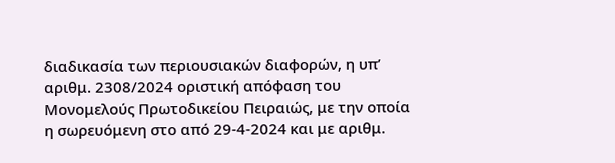διαδικασία των περιουσιακών διαφορών, η υπ’ αριθμ. 2308/2024 οριστική απόφαση του Μονομελούς Πρωτοδικείου Πειραιώς, με την οποία η σωρευόμενη στο από 29-4-2024 και με αριθμ.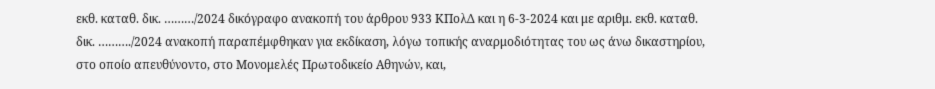εκθ. καταθ. δικ. ………/2024 δικόγραφο ανακοπή του άρθρου 933 ΚΠολΔ και η 6-3-2024 και με αριθμ. εκθ. καταθ. δικ. ………./2024 ανακοπή παραπέμφθηκαν για εκδίκαση, λόγω τοπικής αναρμοδιότητας του ως άνω δικαστηρίου, στο οποίο απευθύνοντο, στο Μονομελές Πρωτοδικείο Αθηνών, και,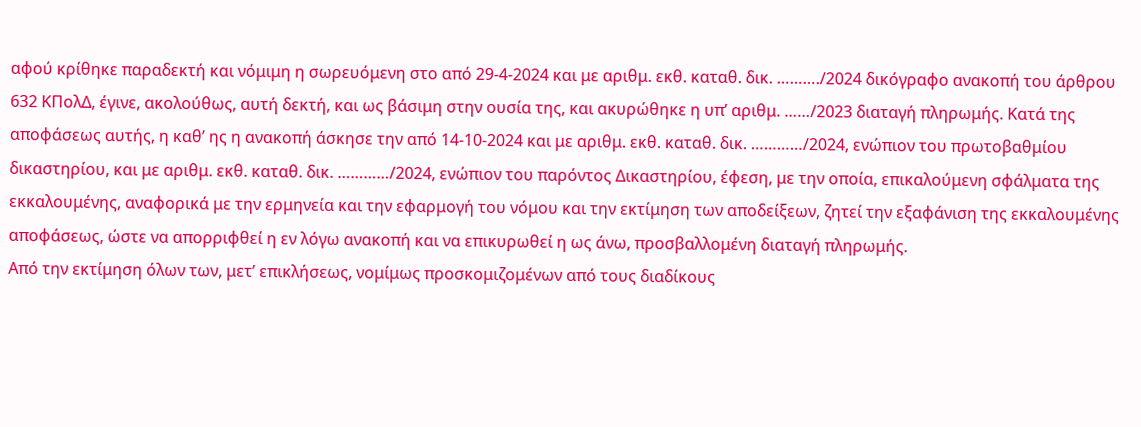αφού κρίθηκε παραδεκτή και νόμιμη η σωρευόμενη στο από 29-4-2024 και με αριθμ. εκθ. καταθ. δικ. ………./2024 δικόγραφο ανακοπή του άρθρου 632 ΚΠολΔ, έγινε, ακολούθως, αυτή δεκτή, και ως βάσιμη στην ουσία της, και ακυρώθηκε η υπ’ αριθμ. ……/2023 διαταγή πληρωμής. Κατά της αποφάσεως αυτής, η καθ’ ης η ανακοπή άσκησε την από 14-10-2024 και με αριθμ. εκθ. καταθ. δικ. …………/2024, ενώπιον του πρωτοβαθμίου δικαστηρίου, και με αριθμ. εκθ. καταθ. δικ. …………/2024, ενώπιον του παρόντος Δικαστηρίου, έφεση, με την οποία, επικαλούμενη σφάλματα της εκκαλουμένης, αναφορικά με την ερμηνεία και την εφαρμογή του νόμου και την εκτίμηση των αποδείξεων, ζητεί την εξαφάνιση της εκκαλουμένης αποφάσεως, ώστε να απορριφθεί η εν λόγω ανακοπή και να επικυρωθεί η ως άνω, προσβαλλομένη διαταγή πληρωμής.
Από την εκτίμηση όλων των, μετ’ επικλήσεως, νομίμως προσκομιζομένων από τους διαδίκους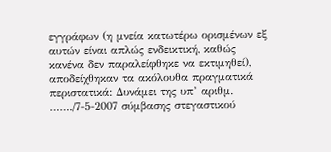εγγράφων (η μνεία κατωτέρω ορισμένων εξ αυτών είναι απλώς ενδεικτική, καθώς κανένα δεν παραλείφθηκε να εκτιμηθεί), αποδείχθηκαν τα ακόλουθα πραγματικά περιστατικά: Δυνάμει της υπ’ αριθμ. ……./7-5-2007 σύμβασης στεγαστικού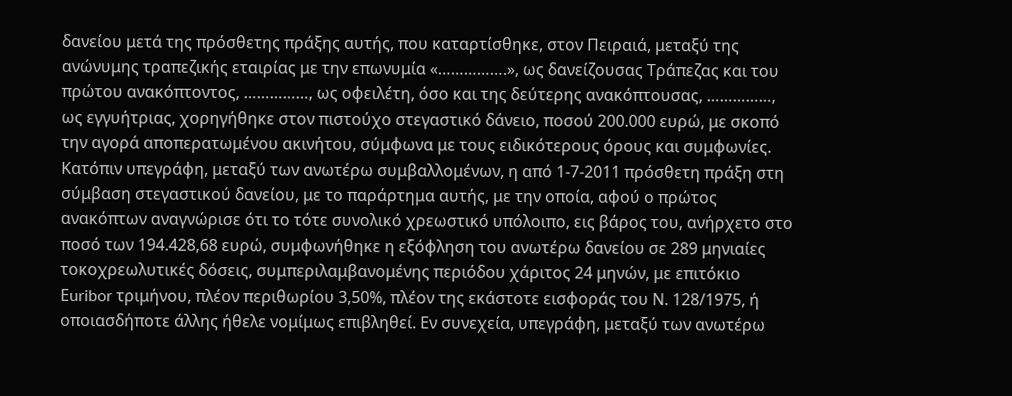δανείου μετά της πρόσθετης πράξης αυτής, που καταρτίσθηκε, στον Πειραιά, μεταξύ της ανώνυμης τραπεζικής εταιρίας με την επωνυμία «…………….», ως δανείζουσας Τράπεζας και του πρώτου ανακόπτοντος, ……………, ως οφειλέτη, όσο και της δεύτερης ανακόπτουσας, ……………, ως εγγυήτριας, χορηγήθηκε στον πιστούχο στεγαστικό δάνειο, ποσού 200.000 ευρώ, με σκοπό την αγορά αποπερατωμένου ακινήτου, σύμφωνα με τους ειδικότερους όρους και συμφωνίες. Κατόπιν υπεγράφη, μεταξύ των ανωτέρω συμβαλλομένων, η από 1-7-2011 πρόσθετη πράξη στη σύμβαση στεγαστικού δανείου, με το παράρτημα αυτής, με την οποία, αφού ο πρώτος ανακόπτων αναγνώρισε ότι το τότε συνολικό χρεωστικό υπόλοιπο, εις βάρος του, ανήρχετο στο ποσό των 194.428,68 ευρώ, συμφωνήθηκε η εξόφληση του ανωτέρω δανείου σε 289 μηνιαίες τοκοχρεωλυτικές δόσεις, συμπεριλαμβανομένης περιόδου χάριτος 24 μηνών, με επιτόκιο Εuribor τριμήνου, πλέον περιθωρίου 3,50%, πλέον της εκάστοτε εισφοράς του Ν. 128/1975, ή οποιασδήποτε άλλης ήθελε νομίμως επιβληθεί. Εν συνεχεία, υπεγράφη, μεταξύ των ανωτέρω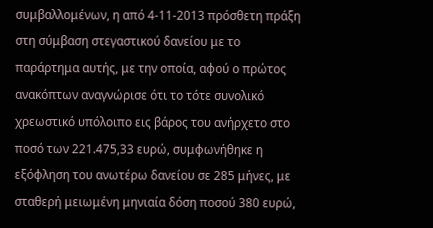συμβαλλομένων, η από 4-11-2013 πρόσθετη πράξη στη σύμβαση στεγαστικού δανείου με το παράρτημα αυτής, με την οποία, αφού ο πρώτος ανακόπτων αναγνώρισε ότι το τότε συνολικό χρεωστικό υπόλοιπο εις βάρος του ανήρχετο στο ποσό των 221.475,33 ευρώ, συμφωνήθηκε η εξόφληση του ανωτέρω δανείου σε 285 μήνες, με σταθερή μειωμένη μηνιαία δόση ποσού 380 ευρώ,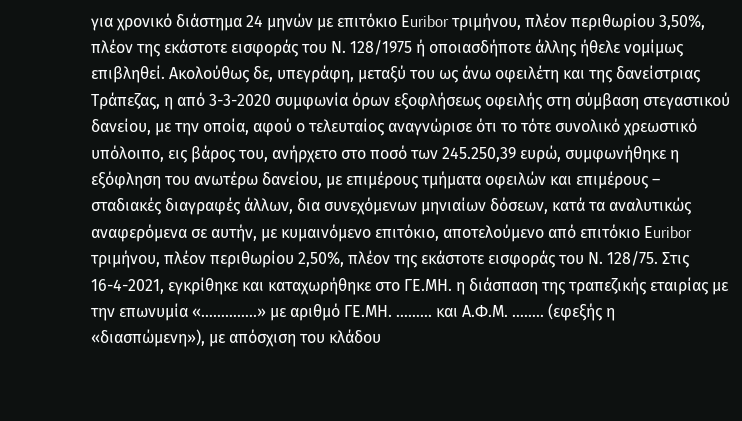για χρονικό διάστημα 24 μηνών με επιτόκιο Εuribor τριμήνου, πλέον περιθωρίου 3,50%, πλέον της εκάστοτε εισφοράς του Ν. 128/1975 ή οποιασδήποτε άλλης ήθελε νομίμως επιβληθεί. Ακολούθως δε, υπεγράφη, μεταξύ του ως άνω οφειλέτη και της δανείστριας Τράπεζας, η από 3-3-2020 συμφωνία όρων εξοφλήσεως οφειλής στη σύμβαση στεγαστικού δανείου, με την οποία, αφού ο τελευταίος αναγνώρισε ότι το τότε συνολικό χρεωστικό υπόλοιπο, εις βάρος του, ανήρχετο στο ποσό των 245.250,39 ευρώ, συμφωνήθηκε η εξόφληση του ανωτέρω δανείου, με επιμέρους τμήματα οφειλών και επιμέρους – σταδιακές διαγραφές άλλων, δια συνεχόμενων μηνιαίων δόσεων, κατά τα αναλυτικώς αναφερόμενα σε αυτήν, με κυμαινόμενο επιτόκιο, αποτελούμενο από επιτόκιο Εuribor τριμήνου, πλέον περιθωρίου 2,50%, πλέον της εκάστοτε εισφοράς του Ν. 128/75. Στις 16-4-2021, εγκρίθηκε και καταχωρήθηκε στο ΓΕ.ΜΗ. η διάσπαση της τραπεζικής εταιρίας με την επωνυμία «…………..» με αριθμό ΓΕ.ΜΗ. ……… και Α.Φ.Μ. …….. (εφεξής η «διασπώμενη»), με απόσχιση του κλάδου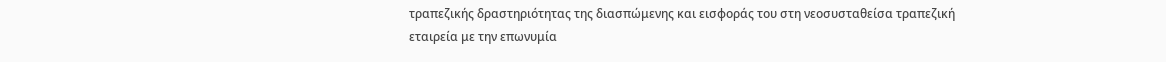τραπεζικής δραστηριότητας της διασπώμενης και εισφοράς του στη νεοσυσταθείσα τραπεζική εταιρεία με την επωνυμία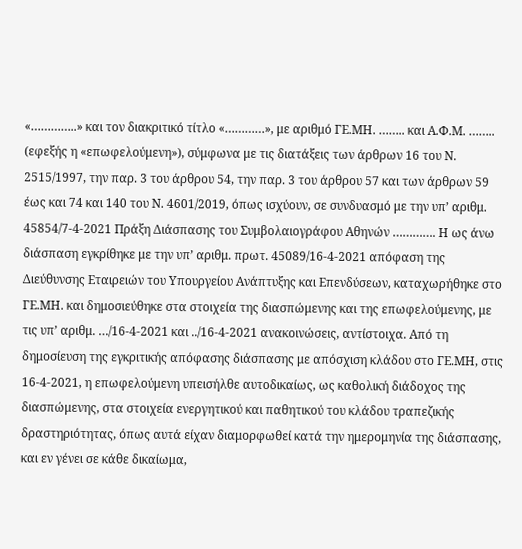«…………..» και τον διακριτικό τίτλο «…………», με αριθμό ΓΕ.ΜΗ. …….. και Α.Φ.Μ. …….. (εφεξής η «επωφελούμενη»), σύμφωνα με τις διατάξεις των άρθρων 16 του Ν. 2515/1997, την παρ. 3 του άρθρου 54, την παρ. 3 του άρθρου 57 και των άρθρων 59 έως και 74 και 140 του Ν. 4601/2019, όπως ισχύουν, σε συνδυασμό με την υπ’ αριθμ. 45854/7-4-2021 Πράξη Διάσπασης του Συμβολαιογράφου Αθηνών …………. Η ως άνω διάσπαση εγκρίθηκε με την υπ’ αριθμ. πρωτ. 45089/16-4-2021 απόφαση της Διεύθυνσης Εταιρειών του Υπουργείου Ανάπτυξης και Επενδύσεων, καταχωρήθηκε στο ΓΕ.ΜΗ. και δημοσιεύθηκε στα στοιχεία της διασπώμενης και της επωφελούμενης, με τις υπ’ αριθμ. …/16-4-2021 και ../16-4-2021 ανακοινώσεις, αντίστοιχα. Από τη δημοσίευση της εγκριτικής απόφασης διάσπασης με απόσχιση κλάδου στο ΓΕ.ΜΗ, στις 16-4-2021, η επωφελούμενη υπεισήλθε αυτοδικαίως, ως καθολική διάδοχος της διασπώμενης, στα στοιχεία ενεργητικού και παθητικού του κλάδου τραπεζικής δραστηριότητας, όπως αυτά είχαν διαμορφωθεί κατά την ημερομηνία της διάσπασης, και εν γένει σε κάθε δικαίωμα,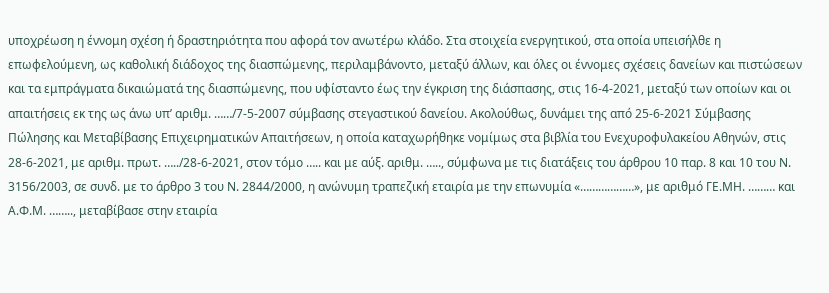υποχρέωση η έννομη σχέση ή δραστηριότητα που αφορά τον ανωτέρω κλάδο. Στα στοιχεία ενεργητικού, στα οποία υπεισήλθε η επωφελούμενη, ως καθολική διάδοχος της διασπώμενης, περιλαμβάνοντο, μεταξύ άλλων, και όλες οι έννομες σχέσεις δανείων και πιστώσεων και τα εμπράγματα δικαιώματά της διασπώμενης, που υφίσταντο έως την έγκριση της διάσπασης, στις 16-4-2021, μεταξύ των οποίων και οι απαιτήσεις εκ της ως άνω υπ’ αριθμ. ……/7-5-2007 σύμβασης στεγαστικού δανείου. Ακολούθως, δυνάμει της από 25-6-2021 Σύμβασης Πώλησης και Μεταβίβασης Επιχειρηματικών Απαιτήσεων, η οποία καταχωρήθηκε νομίμως στα βιβλία του Ενεχυροφυλακείου Αθηνών, στις 28-6-2021, με αριθμ. πρωτ. …../28-6-2021, στον τόμο ….. και με αύξ. αριθμ. ….., σύμφωνα με τις διατάξεις του άρθρου 10 παρ. 8 και 10 του Ν. 3156/2003, σε συνδ. με το άρθρο 3 του Ν. 2844/2000, η ανώνυμη τραπεζική εταιρία με την επωνυμία «………………», με αριθμό ΓΕ.ΜΗ. ……… και Α.Φ.Μ. …….., μεταβίβασε στην εταιρία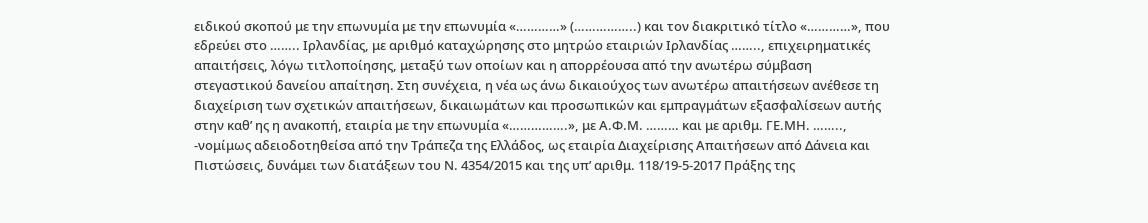ειδικού σκοπού με την επωνυμία με την επωνυμία «…………» (……………..) και τον διακριτικό τίτλο «…………», που εδρεύει στο …….. Ιρλανδίας, με αριθμό καταχώρησης στο μητρώο εταιριών Ιρλανδίας …….., επιχειρηματικές απαιτήσεις, λόγω τιτλοποίησης, μεταξύ των οποίων και η απορρέουσα από την ανωτέρω σύμβαση στεγαστικού δανείου απαίτηση. Στη συνέχεια, η νέα ως άνω δικαιούχος των ανωτέρω απαιτήσεων ανέθεσε τη διαχείριση των σχετικών απαιτήσεων, δικαιωμάτων και προσωπικών και εμπραγμάτων εξασφαλίσεων αυτής στην καθ’ ης η ανακοπή, εταιρία με την επωνυμία «…………….», με Α.Φ.Μ. ……… και με αριθμ. ΓΕ.ΜΗ. …….., -νομίμως αδειοδοτηθείσα από την Τράπεζα της Ελλάδος, ως εταιρία Διαχείρισης Απαιτήσεων από Δάνεια και Πιστώσεις, δυνάμει των διατάξεων του Ν. 4354/2015 και της υπ’ αριθμ. 118/19-5-2017 Πράξης της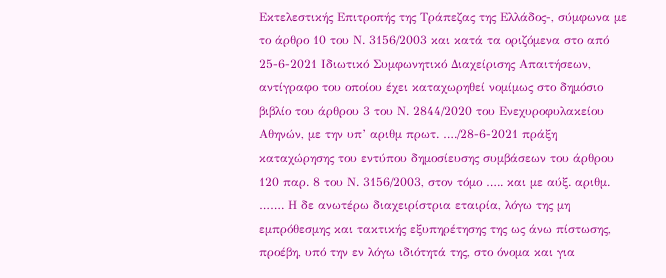Εκτελεστικής Επιτροπής της Τράπεζας της Ελλάδος-, σύμφωνα με το άρθρο 10 του Ν. 3156/2003 και κατά τα οριζόμενα στο από 25-6-2021 Ιδιωτικό Συμφωνητικό Διαχείρισης Απαιτήσεων, αντίγραφο του οποίου έχει καταχωρηθεί νομίμως στο δημόσιο βιβλίο του άρθρου 3 του Ν. 2844/2020 του Ενεχυροφυλακείου Αθηνών, με την υπ’ αριθμ πρωτ. …./28-6-2021 πράξη καταχώρησης του εντύπου δημοσίευσης συμβάσεων του άρθρου 120 παρ. 8 του Ν. 3156/2003, στον τόμο ….. και με αύξ. αριθμ. ……. Η δε ανωτέρω διαχειρίστρια εταιρία, λόγω της μη εμπρόθεσμης και τακτικής εξυπηρέτησης της ως άνω πίστωσης, προέβη, υπό την εν λόγω ιδιότητά της, στο όνομα και για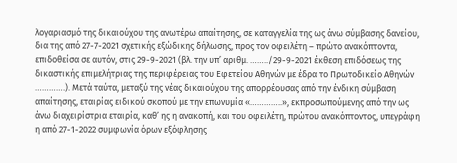λογαριασμό της δικαιούχου της ανωτέρω απαίτησης, σε καταγγελία της ως άνω σύμβασης δανείου, δια της από 27-7-2021 σχετικής εξώδικης δήλωσης, προς τον οφειλέτη – πρώτο ανακόπτοντα, επιδοθείσα σε αυτόν, στις 29-9-2021 (βλ. την υπ’ αριθμ. ……../29-9-2021 έκθεση επιδόσεως της δικαστικής επιμελήτριας της περιφέρειας του Εφετείου Αθηνών με έδρα το Πρωτοδικείο Αθηνών ………….). Μετά ταύτα, μεταξύ της νέας δικαιούχου της απορρέουσας από την ένδικη σύμβαση απαίτησης, εταιρίας ειδικού σκοπού με την επωνυμία «…………..», εκπροσωπούμενης από την ως άνω διαχειρίστρια εταιρία, καθ’ ης η ανακοπή, και του οφειλέτη, πρώτου ανακόπτοντος, υπεγράφη η από 27-1-2022 συμφωνία όρων εξόφλησης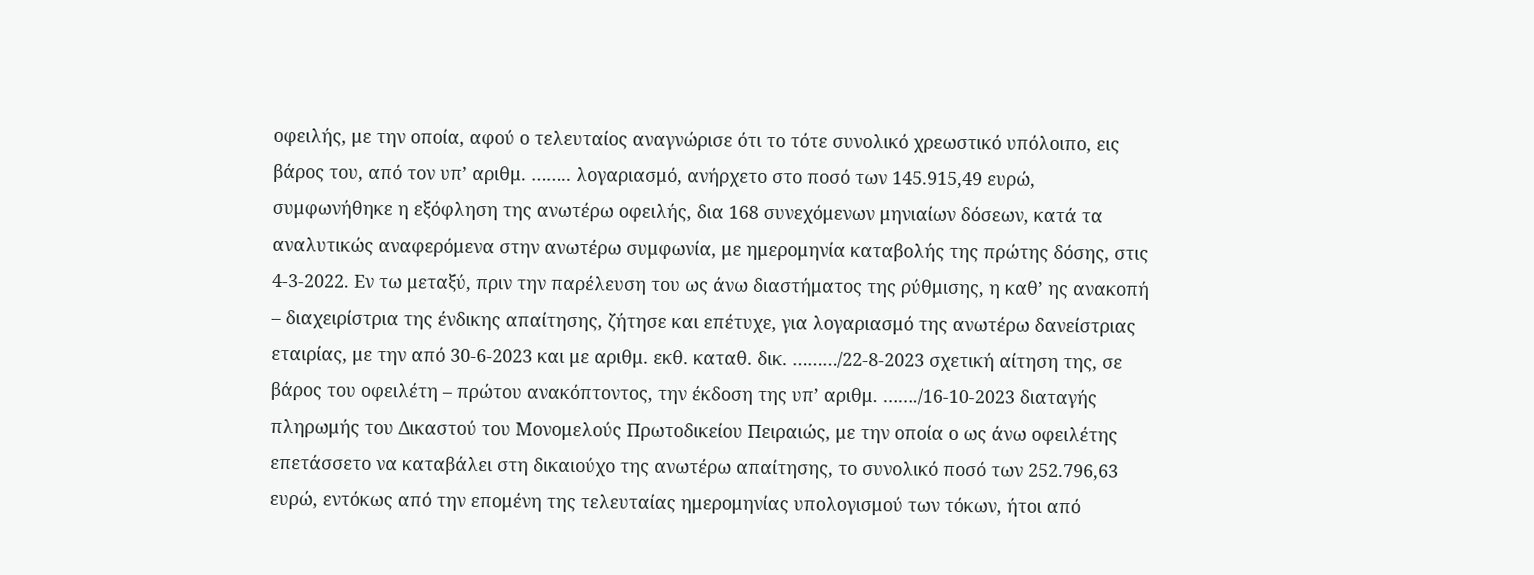οφειλής, με την οποία, αφού ο τελευταίος αναγνώρισε ότι το τότε συνολικό χρεωστικό υπόλοιπο, εις βάρος του, από τον υπ’ αριθμ. …….. λογαριασμό, ανήρχετο στο ποσό των 145.915,49 ευρώ, συμφωνήθηκε η εξόφληση της ανωτέρω οφειλής, δια 168 συνεχόμενων μηνιαίων δόσεων, κατά τα αναλυτικώς αναφερόμενα στην ανωτέρω συμφωνία, με ημερομηνία καταβολής της πρώτης δόσης, στις 4-3-2022. Εν τω μεταξύ, πριν την παρέλευση του ως άνω διαστήματος της ρύθμισης, η καθ’ ης ανακοπή – διαχειρίστρια της ένδικης απαίτησης, ζήτησε και επέτυχε, για λογαριασμό της ανωτέρω δανείστριας εταιρίας, με την από 30-6-2023 και με αριθμ. εκθ. καταθ. δικ. ………/22-8-2023 σχετική αίτηση της, σε βάρος του οφειλέτη – πρώτου ανακόπτοντος, την έκδοση της υπ’ αριθμ. ……./16-10-2023 διαταγής πληρωμής του Δικαστού του Μονομελούς Πρωτοδικείου Πειραιώς, με την οποία ο ως άνω οφειλέτης επετάσσετο να καταβάλει στη δικαιούχο της ανωτέρω απαίτησης, το συνολικό ποσό των 252.796,63 ευρώ, εντόκως από την επομένη της τελευταίας ημερομηνίας υπολογισμού των τόκων, ήτοι από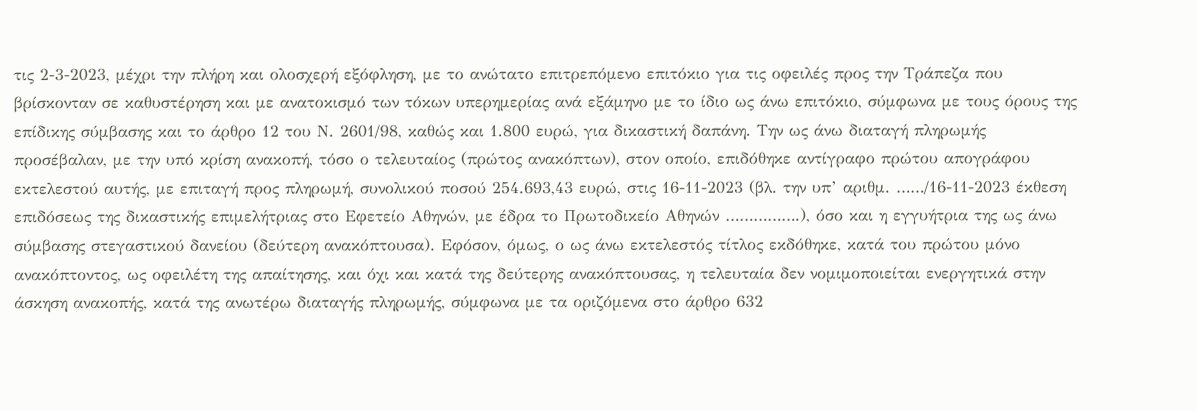τις 2-3-2023, μέχρι την πλήρη και ολοσχερή εξόφληση, με το ανώτατο επιτρεπόμενο επιτόκιο για τις οφειλές προς την Τράπεζα που βρίσκονταν σε καθυστέρηση και με ανατοκισμό των τόκων υπερημερίας ανά εξάμηνο με το ίδιο ως άνω επιτόκιο, σύμφωνα με τους όρους της επίδικης σύμβασης και το άρθρο 12 του Ν. 2601/98, καθώς και 1.800 ευρώ, για δικαστική δαπάνη. Την ως άνω διαταγή πληρωμής προσέβαλαν, με την υπό κρίση ανακοπή, τόσο ο τελευταίος (πρώτος ανακόπτων), στον οποίο, επιδόθηκε αντίγραφο πρώτου απογράφου εκτελεστού αυτής, με επιταγή προς πληρωμή, συνολικού ποσού 254.693,43 ευρώ, στις 16-11-2023 (βλ. την υπ’ αριθμ. ……/16-11-2023 έκθεση επιδόσεως της δικαστικής επιμελήτριας στο Εφετείο Αθηνών, με έδρα το Πρωτοδικείο Αθηνών …………….), όσο και η εγγυήτρια της ως άνω σύμβασης στεγαστικού δανείου (δεύτερη ανακόπτουσα). Εφόσον, όμως, ο ως άνω εκτελεστός τίτλος εκδόθηκε, κατά του πρώτου μόνο ανακόπτοντος, ως οφειλέτη της απαίτησης, και όχι και κατά της δεύτερης ανακόπτουσας, η τελευταία δεν νομιμοποιείται ενεργητικά στην άσκηση ανακοπής, κατά της ανωτέρω διαταγής πληρωμής, σύμφωνα με τα οριζόμενα στο άρθρο 632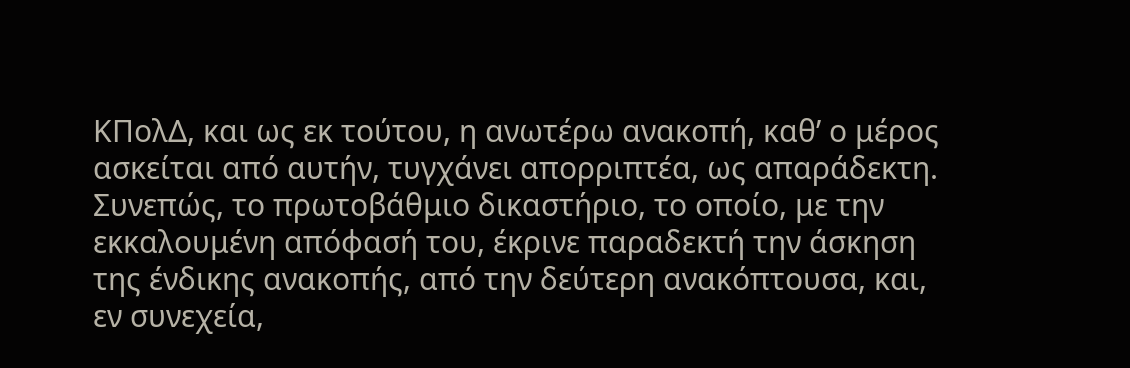ΚΠολΔ, και ως εκ τούτου, η ανωτέρω ανακοπή, καθ’ ο μέρος ασκείται από αυτήν, τυγχάνει απορριπτέα, ως απαράδεκτη. Συνεπώς, το πρωτοβάθμιο δικαστήριο, το οποίο, με την εκκαλουμένη απόφασή του, έκρινε παραδεκτή την άσκηση της ένδικης ανακοπής, από την δεύτερη ανακόπτουσα, και, εν συνεχεία,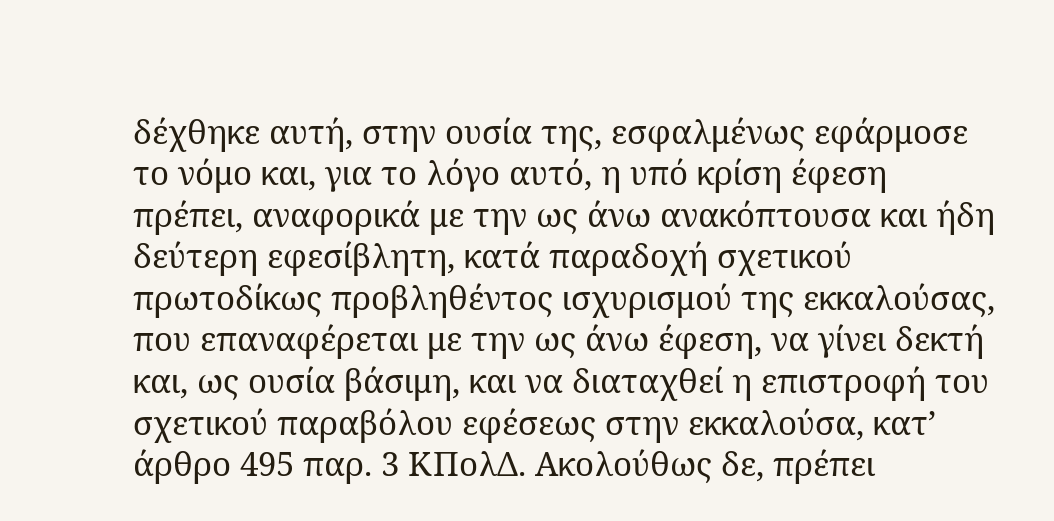δέχθηκε αυτή, στην ουσία της, εσφαλμένως εφάρμοσε το νόμο και, για το λόγο αυτό, η υπό κρίση έφεση πρέπει, αναφορικά με την ως άνω ανακόπτουσα και ήδη δεύτερη εφεσίβλητη, κατά παραδοχή σχετικού πρωτοδίκως προβληθέντος ισχυρισμού της εκκαλούσας, που επαναφέρεται με την ως άνω έφεση, να γίνει δεκτή και, ως ουσία βάσιμη, και να διαταχθεί η επιστροφή του σχετικού παραβόλου εφέσεως στην εκκαλούσα, κατ’ άρθρο 495 παρ. 3 ΚΠολΔ. Ακολούθως δε, πρέπει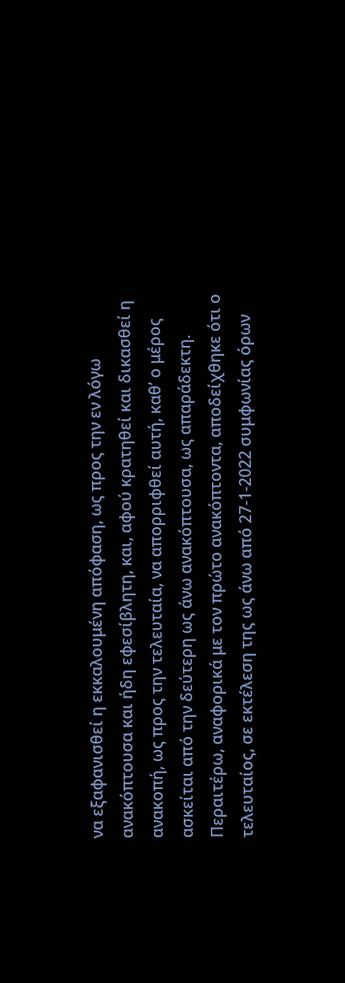να εξαφανισθεί η εκκαλουμένη απόφαση, ως προς την εν λόγω ανακόπτουσα και ήδη εφεσίβλητη, και, αφού κρατηθεί και δικασθεί η ανακοπή, ως προς την τελευταία, να απορριφθεί αυτή, καθ’ ο μέρος ασκείται από την δεύτερη ως άνω ανακόπτουσα, ως απαράδεκτη. Περαιτέρω, αναφορικά με τον πρώτο ανακόπτοντα, αποδείχθηκε ότι ο τελευταίος, σε εκτέλεση της ως άνω από 27-1-2022 συμφωνίας όρων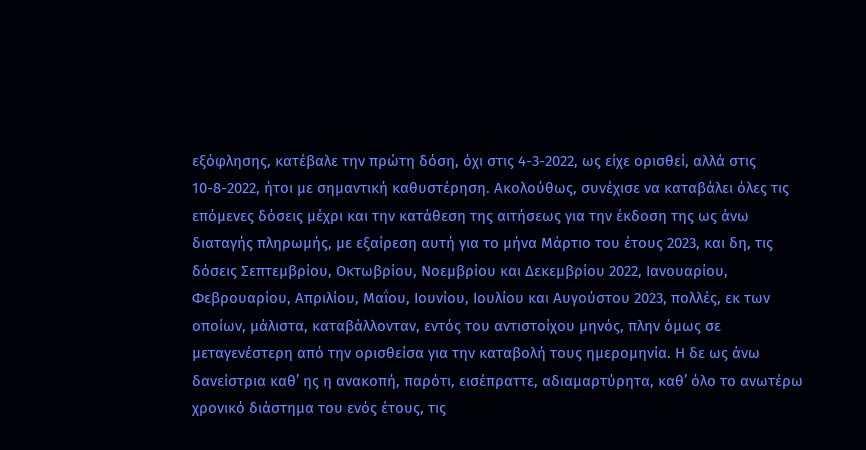εξόφλησης, κατέβαλε την πρώτη δόση, όχι στις 4-3-2022, ως είχε ορισθεί, αλλά στις 10-8-2022, ήτοι με σημαντική καθυστέρηση. Ακολούθως, συνέχισε να καταβάλει όλες τις επόμενες δόσεις μέχρι και την κατάθεση της αιτήσεως για την έκδοση της ως άνω διαταγής πληρωμής, με εξαίρεση αυτή για το μήνα Μάρτιο του έτους 2023, και δη, τις δόσεις Σεπτεμβρίου, Οκτωβρίου, Νοεμβρίου και Δεκεμβρίου 2022, Ιανουαρίου, Φεβρουαρίου, Απριλίου, Μαΐου, Ιουνίου, Ιουλίου και Αυγούστου 2023, πολλές, εκ των οποίων, μάλιστα, καταβάλλονταν, εντός του αντιστοίχου μηνός, πλην όμως σε μεταγενέστερη από την ορισθείσα για την καταβολή τους ημερομηνία. Η δε ως άνω δανείστρια καθ’ ης η ανακοπή, παρότι, εισέπραττε, αδιαμαρτύρητα, καθ’ όλο το ανωτέρω χρονικό διάστημα του ενός έτους, τις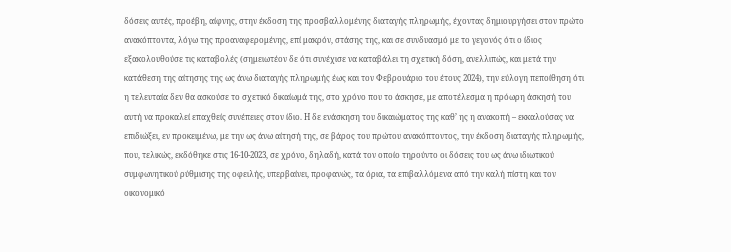δόσεις αυτές, προέβη, αίφνης, στην έκδοση της προσβαλλομένης διαταγής πληρωμής, έχοντας δημιουργήσει στον πρώτο ανακόπτοντα, λόγω της προαναφερομένης, επί μακρόν, στάσης της, και σε συνδυασμό με το γεγονός ότι ο ίδιος εξακολουθούσε τις καταβολές (σημειωτέον δε ότι συνέχισε να καταβάλει τη σχετική δόση, ανελλιπώς, και μετά την κατάθεση της αίτησης της ως άνω διαταγής πληρωμής έως και τον Φεβρουάριο του έτους 2024), την εύλογη πεποίθηση ότι η τελευταία δεν θα ασκούσε το σχετικό δικαίωμά της, στο χρόνο που το άσκησε, με αποτέλεσμα η πρόωρη άσκησή του αυτή να προκαλεί επαχθείς συνέπειες στον ίδιο. Η δε ενάσκηση του δικαιώματος της καθ’ ης η ανακοπή – εκκαλούσας να επιδιώξει, εν προκειμένω, με την ως άνω αίτησή της, σε βάρος του πρώτου ανακόπτοντος, την έκδοση διαταγής πληρωμής, που, τελικώς, εκδόθηκε στις 16-10-2023, σε χρόνο, δηλαδή, κατά τον οποίο τηρούντο οι δόσεις του ως άνω ιδιωτικού συμφωνητικού ρύθμισης της οφειλής, υπερβαίνει, προφανώς, τα όρια, τα επιβαλλόμενα από την καλή πίστη και τον οικονομικό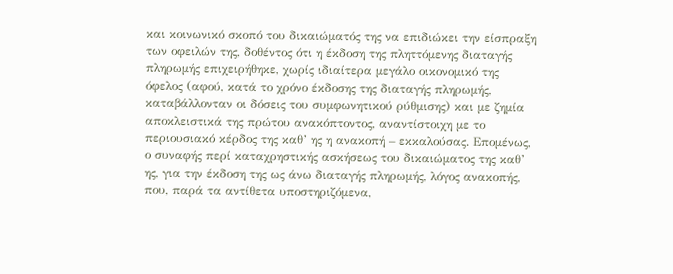και κοινωνικό σκοπό του δικαιώματός της να επιδιώκει την είσπραξη των οφειλών της, δοθέντος ότι η έκδοση της πληττόμενης διαταγής πληρωμής επιχειρήθηκε, χωρίς ιδιαίτερα μεγάλο οικονομικό της όφελος (αφού, κατά το χρόνο έκδοσης της διαταγής πληρωμής, καταβάλλονταν οι δόσεις του συμφωνητικού ρύθμισης) και με ζημία αποκλειστικά της πρώτου ανακόπτοντος, αναντίστοιχη με το περιουσιακό κέρδος της καθ’ ης η ανακοπή – εκκαλούσας. Επομένως, ο συναφής περί καταχρηστικής ασκήσεως του δικαιώματος της καθ’ ης, για την έκδοση της ως άνω διαταγής πληρωμής, λόγος ανακοπής, που, παρά τα αντίθετα υποστηριζόμενα,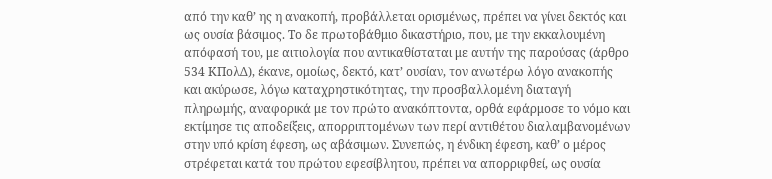από την καθ’ ης η ανακοπή, προβάλλεται ορισμένως, πρέπει να γίνει δεκτός και ως ουσία βάσιμος. Το δε πρωτοβάθμιο δικαστήριο, που, με την εκκαλουμένη απόφασή του, με αιτιολογία που αντικαθίσταται με αυτήν της παρούσας (άρθρο 534 ΚΠολΔ), έκανε, ομοίως, δεκτό, κατ’ ουσίαν, τον ανωτέρω λόγο ανακοπής και ακύρωσε, λόγω καταχρηστικότητας, την προσβαλλομένη διαταγή πληρωμής, αναφορικά με τον πρώτο ανακόπτοντα, ορθά εφάρμοσε το νόμο και εκτίμησε τις αποδείξεις, απορριπτομένων των περί αντιθέτου διαλαμβανομένων στην υπό κρίση έφεση, ως αβάσιμων. Συνεπώς, η ένδικη έφεση, καθ’ ο μέρος στρέφεται κατά του πρώτου εφεσίβλητου, πρέπει να απορριφθεί, ως ουσία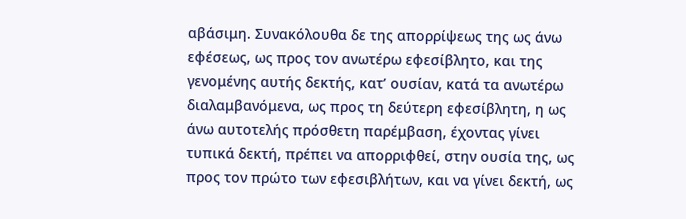αβάσιμη. Συνακόλουθα δε της απορρίψεως της ως άνω εφέσεως, ως προς τον ανωτέρω εφεσίβλητο, και της γενομένης αυτής δεκτής, κατ’ ουσίαν, κατά τα ανωτέρω διαλαμβανόμενα, ως προς τη δεύτερη εφεσίβλητη, η ως άνω αυτοτελής πρόσθετη παρέμβαση, έχοντας γίνει τυπικά δεκτή, πρέπει να απορριφθεί, στην ουσία της, ως προς τον πρώτο των εφεσιβλήτων, και να γίνει δεκτή, ως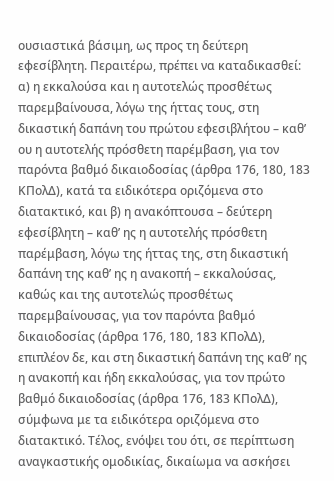ουσιαστικά βάσιμη, ως προς τη δεύτερη εφεσίβλητη. Περαιτέρω, πρέπει να καταδικασθεί: α) η εκκαλούσα και η αυτοτελώς προσθέτως παρεμβαίνουσα, λόγω της ήττας τους, στη δικαστική δαπάνη του πρώτου εφεσιβλήτου – καθ’ ου η αυτοτελής πρόσθετη παρέμβαση, για τον παρόντα βαθμό δικαιοδοσίας (άρθρα 176, 180, 183 ΚΠολΔ), κατά τα ειδικότερα οριζόμενα στο διατακτικό, και β) η ανακόπτουσα – δεύτερη εφεσίβλητη – καθ’ ης η αυτοτελής πρόσθετη παρέμβαση, λόγω της ήττας της, στη δικαστική δαπάνη της καθ’ ης η ανακοπή – εκκαλούσας, καθώς και της αυτοτελώς προσθέτως παρεμβαίνουσας, για τον παρόντα βαθμό δικαιοδοσίας (άρθρα 176, 180, 183 ΚΠολΔ), επιπλέον δε, και στη δικαστική δαπάνη της καθ’ ης η ανακοπή και ήδη εκκαλούσας, για τον πρώτο βαθμό δικαιοδοσίας (άρθρα 176, 183 ΚΠολΔ), σύμφωνα με τα ειδικότερα οριζόμενα στο διατακτικό. Τέλος, ενόψει του ότι, σε περίπτωση αναγκαστικής ομοδικίας, δικαίωμα να ασκήσει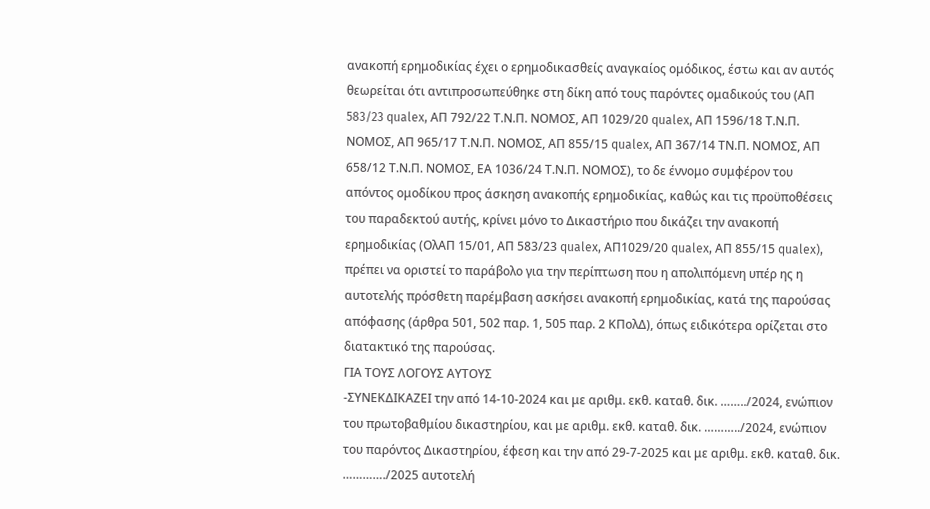ανακοπή ερημοδικίας έχει ο ερημοδικασθείς αναγκαίος ομόδικος, έστω και αν αυτός θεωρείται ότι αντιπροσωπεύθηκε στη δίκη από τους παρόντες ομαδικούς του (ΑΠ 583/23 qualex, ΑΠ 792/22 Τ.Ν.Π. ΝΟΜΟΣ, ΑΠ 1029/20 qualex, ΑΠ 1596/18 Τ.Ν.Π. ΝΟΜΟΣ, ΑΠ 965/17 Τ.Ν.Π. ΝΟΜΟΣ, ΑΠ 855/15 qualex, ΑΠ 367/14 ΤΝ.Π. ΝΟΜΟΣ, ΑΠ 658/12 Τ.Ν.Π. ΝΟΜΟΣ, ΕΑ 1036/24 Τ.Ν.Π. ΝΟΜΟΣ), το δε έννομο συμφέρον του απόντος ομοδίκου προς άσκηση ανακοπής ερημοδικίας, καθώς και τις προϋποθέσεις του παραδεκτού αυτής, κρίνει μόνο το Δικαστήριο που δικάζει την ανακοπή ερημοδικίας (ΟλΑΠ 15/01, ΑΠ 583/23 qualex, ΑΠ1029/20 qualex, ΑΠ 855/15 qualex), πρέπει να οριστεί το παράβολο για την περίπτωση που η απολιπόμενη υπέρ ης η αυτοτελής πρόσθετη παρέμβαση ασκήσει ανακοπή ερημοδικίας, κατά της παρούσας απόφασης (άρθρα 501, 502 παρ. 1, 505 παρ. 2 ΚΠολΔ), όπως ειδικότερα ορίζεται στο διατακτικό της παρούσας.
ΓΙΑ ΤΟΥΣ ΛΟΓΟΥΣ ΑΥΤΟΥΣ
-ΣΥΝΕΚΔΙΚΑΖΕΙ την από 14-10-2024 και με αριθμ. εκθ. καταθ. δικ. ……../2024, ενώπιον του πρωτοβαθμίου δικαστηρίου, και με αριθμ. εκθ. καταθ. δικ. ………../2024, ενώπιον του παρόντος Δικαστηρίου, έφεση και την από 29-7-2025 και με αριθμ. εκθ. καταθ. δικ. …………./2025 αυτοτελή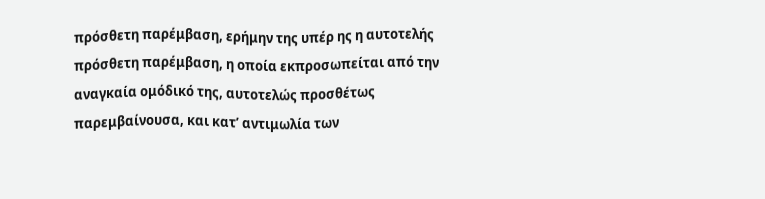πρόσθετη παρέμβαση, ερήμην της υπέρ ης η αυτοτελής πρόσθετη παρέμβαση, η οποία εκπροσωπείται από την αναγκαία ομόδικό της, αυτοτελώς προσθέτως παρεμβαίνουσα, και κατ’ αντιμωλία των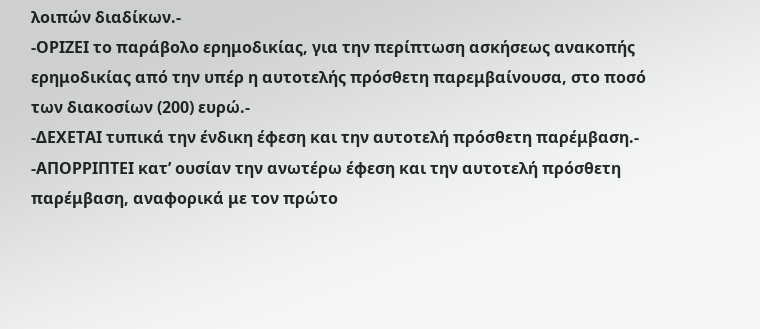λοιπών διαδίκων.-
-ΟΡΙΖΕΙ το παράβολο ερημοδικίας, για την περίπτωση ασκήσεως ανακοπής ερημοδικίας από την υπέρ η αυτοτελής πρόσθετη παρεμβαίνουσα, στο ποσό των διακοσίων (200) ευρώ.-
-ΔΕΧΕΤΑΙ τυπικά την ένδικη έφεση και την αυτοτελή πρόσθετη παρέμβαση.-
-ΑΠΟΡΡΙΠΤΕΙ κατ’ ουσίαν την ανωτέρω έφεση και την αυτοτελή πρόσθετη παρέμβαση, αναφορικά με τον πρώτο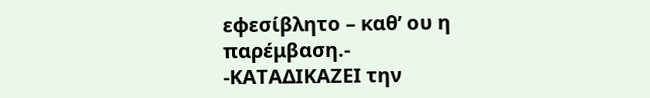εφεσίβλητο – καθ’ ου η παρέμβαση.-
-ΚΑΤΑΔΙΚΑΖΕΙ την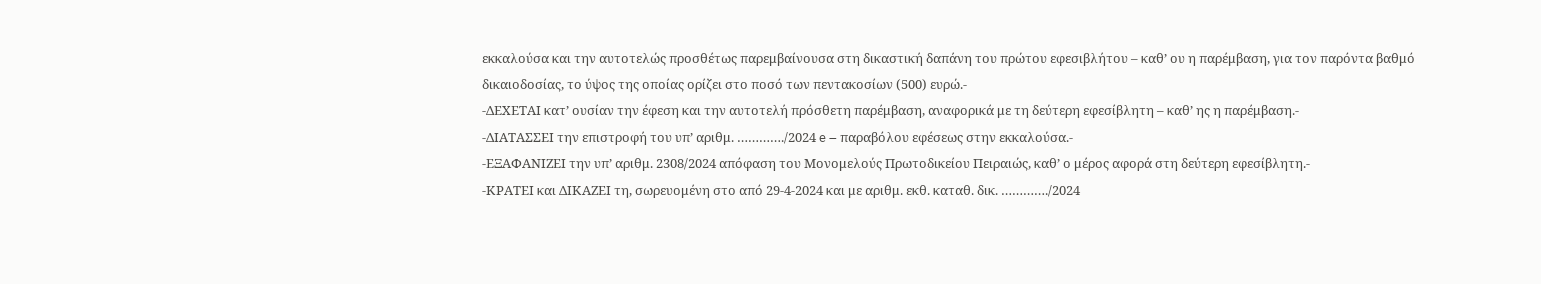εκκαλούσα και την αυτοτελώς προσθέτως παρεμβαίνουσα στη δικαστική δαπάνη του πρώτου εφεσιβλήτου – καθ’ ου η παρέμβαση, για τον παρόντα βαθμό δικαιοδοσίας, το ύψος της οποίας ορίζει στο ποσό των πεντακοσίων (500) ευρώ.-
-ΔΕΧΕΤΑΙ κατ’ ουσίαν την έφεση και την αυτοτελή πρόσθετη παρέμβαση, αναφορικά με τη δεύτερη εφεσίβλητη – καθ’ ης η παρέμβαση.-
-ΔΙΑΤΑΣΣΕΙ την επιστροφή του υπ’ αριθμ. …………./2024 e – παραβόλου εφέσεως στην εκκαλούσα.-
-ΕΞΑΦΑΝΙΖΕΙ την υπ’ αριθμ. 2308/2024 απόφαση του Μονομελούς Πρωτοδικείου Πειραιώς, καθ’ ο μέρος αφορά στη δεύτερη εφεσίβλητη.-
-ΚΡΑΤΕΙ και ΔΙΚΑΖΕΙ τη, σωρευομένη στο από 29-4-2024 και με αριθμ. εκθ. καταθ. δικ. …………./2024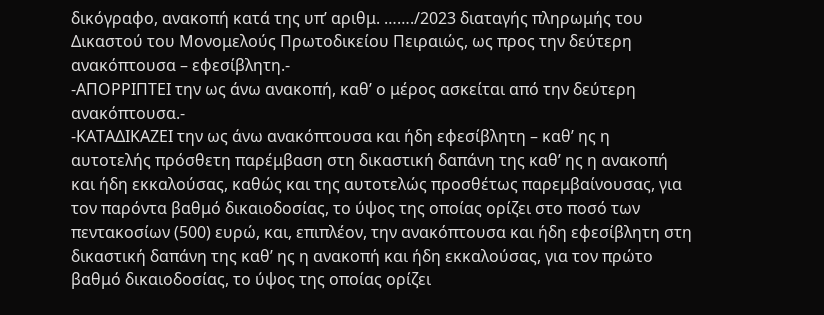δικόγραφο, ανακοπή κατά της υπ’ αριθμ. ……./2023 διαταγής πληρωμής του Δικαστού του Μονομελούς Πρωτοδικείου Πειραιώς, ως προς την δεύτερη ανακόπτουσα – εφεσίβλητη.-
-ΑΠΟΡΡΙΠΤΕΙ την ως άνω ανακοπή, καθ’ ο μέρος ασκείται από την δεύτερη ανακόπτουσα.-
-ΚΑΤΑΔΙΚΑΖΕΙ την ως άνω ανακόπτουσα και ήδη εφεσίβλητη – καθ’ ης η αυτοτελής πρόσθετη παρέμβαση στη δικαστική δαπάνη της καθ’ ης η ανακοπή και ήδη εκκαλούσας, καθώς και της αυτοτελώς προσθέτως παρεμβαίνουσας, για τον παρόντα βαθμό δικαιοδοσίας, το ύψος της οποίας ορίζει στο ποσό των πεντακοσίων (500) ευρώ, και, επιπλέον, την ανακόπτουσα και ήδη εφεσίβλητη στη δικαστική δαπάνη της καθ’ ης η ανακοπή και ήδη εκκαλούσας, για τον πρώτο βαθμό δικαιοδοσίας, το ύψος της οποίας ορίζει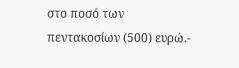στο ποσό των πεντακοσίων (500) ευρώ.-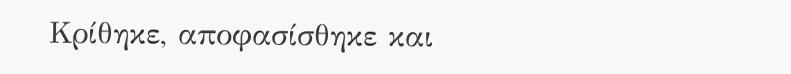Κρίθηκε, αποφασίσθηκε και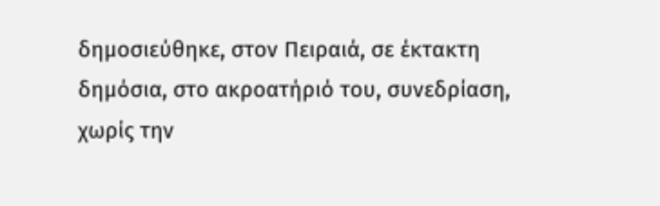δημοσιεύθηκε, στον Πειραιά, σε έκτακτη δημόσια, στο ακροατήριό του, συνεδρίαση, χωρίς την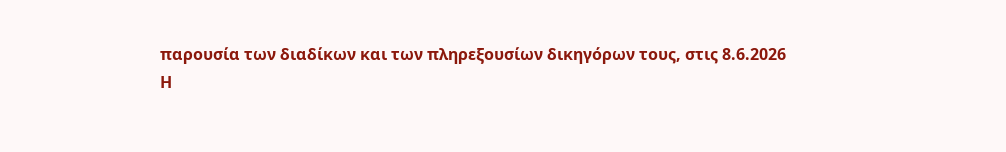παρουσία των διαδίκων και των πληρεξουσίων δικηγόρων τους, στις 8.6.2026
Η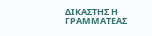ΔΙΚΑΣΤΗΣ Η ΓΡΑΜΜΑΤΕΑΣ